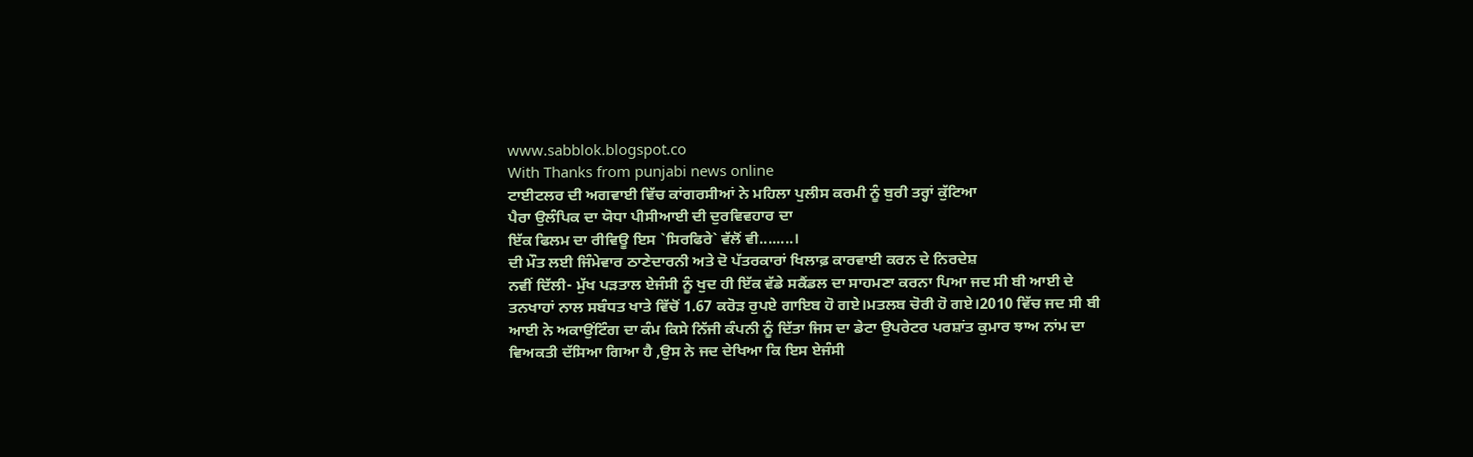www.sabblok.blogspot.co
With Thanks from punjabi news online
ਟਾਈਟਲਰ ਦੀ ਅਗਵਾਈ ਵਿੱਚ ਕਾਂਗਰਸੀਆਂ ਨੇ ਮਹਿਲਾ ਪੁਲੀਸ ਕਰਮੀ ਨੂੰ ਬੁਰੀ ਤਰ੍ਹਾਂ ਕੁੱਟਿਆ
ਪੈਰਾ ਉਲੰਪਿਕ ਦਾ ਯੋਧਾ ਪੀਸੀਆਈ ਦੀ ਦੁਰਵਿਵਹਾਰ ਦਾ
ਇੱਕ ਫਿਲਮ ਦਾ ਰੀਵਿਊ ਇਸ `ਸਿਰਫਿਰੇ` ਵੱਲੋਂ ਵੀ........।
ਦੀ ਮੌਤ ਲਈ ਜਿੰਮੇਵਾਰ ਠਾਣੇਦਾਰਨੀ ਅਤੇ ਦੋ ਪੱਤਰਕਾਰਾਂ ਖਿਲਾਫ਼ ਕਾਰਵਾਈ ਕਰਨ ਦੇ ਨਿਰਦੇਸ਼
ਨਵੀਂ ਦਿੱਲੀ- ਮੁੱਖ ਪੜਤਾਲ ਏਜੰਸੀ ਨੂੰ ਖੁਦ ਹੀ ਇੱਕ ਵੱਡੇ ਸਕੈਂਡਲ ਦਾ ਸਾਹਮਣਾ ਕਰਨਾ ਪਿਆ ਜਦ ਸੀ ਬੀ ਆਈ ਦੇ ਤਨਖਾਹਾਂ ਨਾਲ ਸਬੰਧਤ ਖਾਤੇ ਵਿੱਚੋਂ 1.67 ਕਰੋੜ ਰੁਪਏ ਗਾਇਬ ਹੋ ਗਏ।ਮਤਲਬ ਚੋਰੀ ਹੋ ਗਏ।2010 ਵਿੱਚ ਜਦ ਸੀ ਬੀ ਆਈ ਨੇ ਅਕਾਉਂਟਿੰਗ ਦਾ ਕੰਮ ਕਿਸੇ ਨਿੱਜੀ ਕੰਪਨੀ ਨੂੰ ਦਿੱਤਾ ਜਿਸ ਦਾ ਡੇਟਾ ਉਪਰੇਟਰ ਪਰਸ਼ਾਂਤ ਕੁਮਾਰ ਝਾਅ ਨਾਂਮ ਦਾ ਵਿਅਕਤੀ ਦੱਸਿਆ ਗਿਆ ਹੈ ,ਉਸ ਨੇ ਜਦ ਦੇਖਿਆ ਕਿ ਇਸ ਏਜੰਸੀ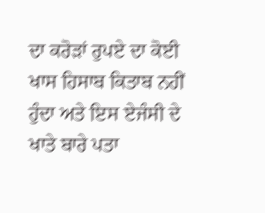ਦਾ ਕਰੋੜਾਂ ਰੁਪਏ ਦਾ ਕੋਈ ਖਾਸ ਹਿਸਾਬ ਕਿਤਾਬ ਨਹੀਂ ਹੁੰਦਾ ਅਤੇ ਇਸ ਏਜੰਸੀ ਦੇ ਖਾਤੇ ਬਾਰੇ ਪਤਾ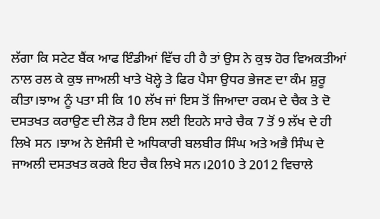ਲੱਗਾ ਕਿ ਸਟੇਟ ਬੈਂਕ ਆਫ ਇੰਡੀਆਂ ਵਿੱਚ ਹੀ ਹੈ ਤਾਂ ਉਸ ਨੇ ਕੁਝ ਹੋਰ ਵਿਅਕਤੀਆਂ ਨਾਲ ਰਲ ਕੇ ਕੁਝ ਜਾਅਲੀ ਖਾਤੇ ਖੋਲ੍ਹੇ ਤੇ ਫਿਰ ਪੈਸਾ ਉਧਰ ਭੇਜਣ ਦਾ ਕੰਮ ਸ਼ੁਰੂ ਕੀਤਾ।ਝਾਅ ਨੂੰ ਪਤਾ ਸੀ ਕਿ 10 ਲੱਖ ਜਾਂ ਇਸ ਤੋਂ ਜਿਆਦਾ ਰਕਮ ਦੇ ਚੈਕ ਤੇ ਦੋ ਦਸਤਖਤ ਕਰਾਉਣ ਦੀ ਲੋੜ ਹੈ ਇਸ ਲਈ ਇਹਨੇ ਸਾਰੇ ਚੈਕ 7 ਤੋਂ 9 ਲੱਖ ਦੇ ਹੀ ਲਿਖੇ ਸਨ ।ਝਾਅ ਨੇ ਏਜੰਸੀ ਦੇ ਅਧਿਕਾਰੀ ਬਲਬੀਰ ਸਿੰਘ ਅਤੇ ਅਭੈ ਸਿੰਘ ਦੇ ਜਾਅਲੀ ਦਸਤਖਤ ਕਰਕੇ ਇਹ ਚੈਕ ਲਿਖੇ ਸਨ।2010 ਤੇ 2012 ਵਿਚਾਲੇ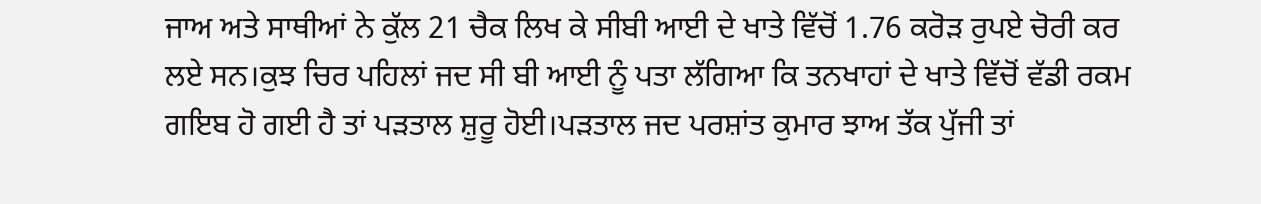ਜਾਅ ਅਤੇ ਸਾਥੀਆਂ ਨੇ ਕੁੱਲ 21 ਚੈਕ ਲਿਖ ਕੇ ਸੀਬੀ ਆਈ ਦੇ ਖਾਤੇ ਵਿੱਚੋਂ 1.76 ਕਰੋੜ ਰੁਪਏ ਚੋਰੀ ਕਰ ਲਏ ਸਨ।ਕੁਝ ਚਿਰ ਪਹਿਲਾਂ ਜਦ ਸੀ ਬੀ ਆਈ ਨੂੰ ਪਤਾ ਲੱਗਿਆ ਕਿ ਤਨਖਾਹਾਂ ਦੇ ਖਾਤੇ ਵਿੱਚੋਂ ਵੱਡੀ ਰਕਮ ਗਇਬ ਹੋ ਗਈ ਹੈ ਤਾਂ ਪੜਤਾਲ ਸ਼ੁਰੂ ਹੋਈ।ਪੜਤਾਲ ਜਦ ਪਰਸ਼ਾਂਤ ਕੁਮਾਰ ਝਾਅ ਤੱਕ ਪੁੱਜੀ ਤਾਂ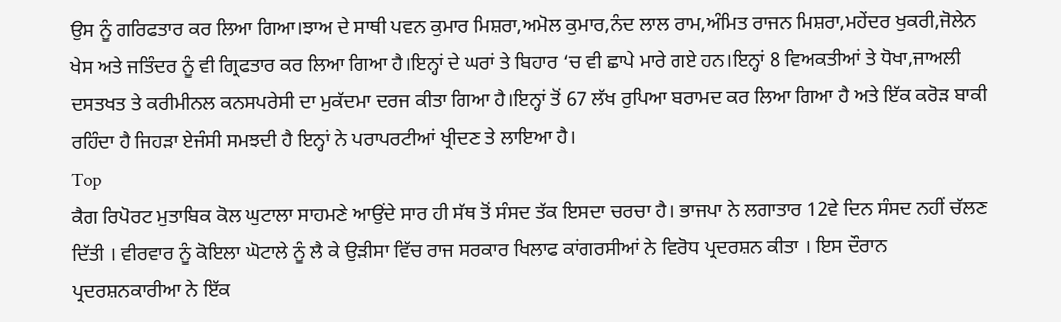ਉਸ ਨੂੰ ਗਰਿਫਤਾਰ ਕਰ ਲਿਆ ਗਿਆ।ਝਾਅ ਦੇ ਸਾਥੀ ਪਵਨ ਕੁਮਾਰ ਮਿਸ਼ਰਾ,ਅਮੋਲ ਕੁਮਾਰ,ਨੰਦ ਲਾਲ ਰਾਮ,ਅੰਮਿਤ ਰਾਜਨ ਮਿਸ਼ਰਾ,ਮਹੇਂਦਰ ਖੁਕਰੀ,ਜੋਲੇਨ ਖੇਸ ਅਤੇ ਜਤਿੰਦਰ ਨੂੰ ਵੀ ਗ੍ਰਿਫਤਾਰ ਕਰ ਲਿਆ ਗਿਆ ਹੈ।ਇਨ੍ਹਾਂ ਦੇ ਘਰਾਂ ਤੇ ਬਿਹਾਰ ‘ਚ ਵੀ ਛਾਪੇ ਮਾਰੇ ਗਏ ਹਨ।ਇਨ੍ਹਾਂ 8 ਵਿਅਕਤੀਆਂ ਤੇ ਧੋਖਾ,ਜਾਅਲੀ ਦਸਤਖਤ ਤੇ ਕਰੀਮੀਨਲ ਕਨਸਪਰੇਸੀ ਦਾ ਮੁਕੱਦਮਾ ਦਰਜ ਕੀਤਾ ਗਿਆ ਹੈ।ਇਨ੍ਹਾਂ ਤੋਂ 67 ਲੱਖ ਰੁਪਿਆ ਬਰਾਮਦ ਕਰ ਲਿਆ ਗਿਆ ਹੈ ਅਤੇ ਇੱਕ ਕਰੋੜ ਬਾਕੀ ਰਹਿੰਦਾ ਹੈ ਜਿਹੜਾ ਏਜੰਸੀ ਸਮਝਦੀ ਹੈ ਇਨ੍ਹਾਂ ਨੇ ਪਰਾਪਰਟੀਆਂ ਖ੍ਰੀਦਣ ਤੇ ਲਾਇਆ ਹੈ।
Top
ਕੈਗ ਰਿਪੋਰਟ ਮੁਤਾਬਿਕ ਕੋਲ ਘੁਟਾਲਾ ਸਾਹਮਣੇ ਆਉਂਦੇ ਸਾਰ ਹੀ ਸੱਥ ਤੋਂ ਸੰਸਦ ਤੱਕ ਇਸਦਾ ਚਰਚਾ ਹੈ। ਭਾਜਪਾ ਨੇ ਲਗਾਤਾਰ 12ਵੇ ਦਿਨ ਸੰਸਦ ਨਹੀਂ ਚੱਲਣ ਦਿੱਤੀ । ਵੀਰਵਾਰ ਨੂੰ ਕੋਇਲਾ ਘੋਟਾਲੇ ਨੂੰ ਲੈ ਕੇ ਉੜੀਸਾ ਵਿੱਚ ਰਾਜ ਸਰਕਾਰ ਖਿਲਾਫ ਕਾਂਗਰਸੀਆਂ ਨੇ ਵਿਰੋਧ ਪ੍ਰਦਰਸ਼ਨ ਕੀਤਾ । ਇਸ ਦੌਰਾਨ ਪ੍ਰਦਰਸ਼ਨਕਾਰੀਆ ਨੇ ਇੱਕ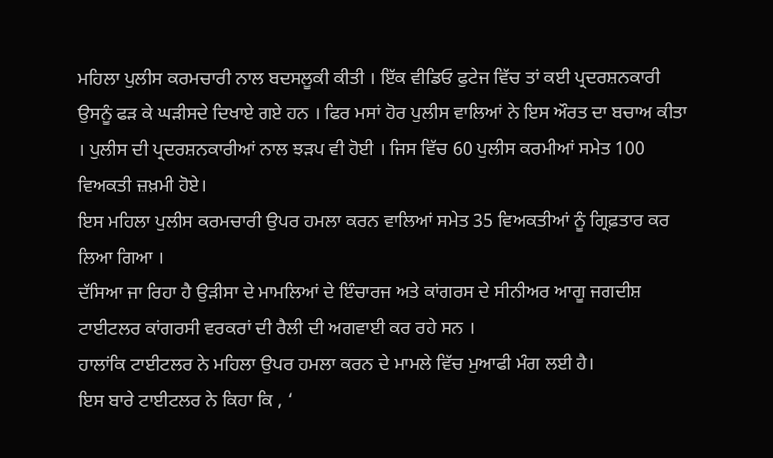ਮਹਿਲਾ ਪੁਲੀਸ ਕਰਮਚਾਰੀ ਨਾਲ ਬਦਸਲੂਕੀ ਕੀਤੀ । ਇੱਕ ਵੀਡਿਓ ਫੁਟੇਜ ਵਿੱਚ ਤਾਂ ਕਈ ਪ੍ਰਦਰਸ਼ਨਕਾਰੀ ਉਸਨੂੰ ਫੜ ਕੇ ਘੜੀਸਦੇ ਦਿਖਾਏ ਗਏ ਹਨ । ਫਿਰ ਮਸਾਂ ਹੋਰ ਪੁਲੀਸ ਵਾਲਿਆਂ ਨੇ ਇਸ ਔਰਤ ਦਾ ਬਚਾਅ ਕੀਤਾ । ਪੁਲੀਸ ਦੀ ਪ੍ਰਦਰਸ਼ਨਕਾਰੀਆਂ ਨਾਲ ਝੜਪ ਵੀ ਹੋਈ । ਜਿਸ ਵਿੱਚ 60 ਪੁਲੀਸ ਕਰਮੀਆਂ ਸਮੇਤ 100 ਵਿਅਕਤੀ ਜ਼ਖ਼ਮੀ ਹੋਏ।
ਇਸ ਮਹਿਲਾ ਪੁਲੀਸ ਕਰਮਚਾਰੀ ਉਪਰ ਹਮਲਾ ਕਰਨ ਵਾਲਿਆਂ ਸਮੇਤ 35 ਵਿਅਕਤੀਆਂ ਨੂੰ ਗ੍ਰਿਫ਼ਤਾਰ ਕਰ ਲਿਆ ਗਿਆ ।
ਦੱਸਿਆ ਜਾ ਰਿਹਾ ਹੈ ਉੜੀਸਾ ਦੇ ਮਾਮਲਿਆਂ ਦੇ ਇੰਚਾਰਜ ਅਤੇ ਕਾਂਗਰਸ ਦੇ ਸੀਨੀਅਰ ਆਗੂ ਜਗਦੀਸ਼ ਟਾਈਟਲਰ ਕਾਂਗਰਸੀ ਵਰਕਰਾਂ ਦੀ ਰੈਲੀ ਦੀ ਅਗਵਾਈ ਕਰ ਰਹੇ ਸਨ ।
ਹਾਲਾਂਕਿ ਟਾਈਟਲਰ ਨੇ ਮਹਿਲਾ ਉਪਰ ਹਮਲਾ ਕਰਨ ਦੇ ਮਾਮਲੇ ਵਿੱਚ ਮੁਆਫੀ ਮੰਗ ਲਈ ਹੈ।
ਇਸ ਬਾਰੇ ਟਾਈਟਲਰ ਨੇ ਕਿਹਾ ਕਿ , ‘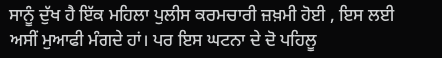ਸਾਨੂੰ ਦੁੱਖ ਹੈ ਇੱਕ ਮਹਿਲਾ ਪੁਲੀਸ ਕਰਮਚਾਰੀ ਜ਼ਖ਼ਮੀ ਹੋਈ , ਇਸ ਲਈ ਅਸੀਂ ਮੁਆਫੀ ਮੰਗਦੇ ਹਾਂ। ਪਰ ਇਸ ਘਟਨਾ ਦੇ ਦੋ ਪਹਿਲੂ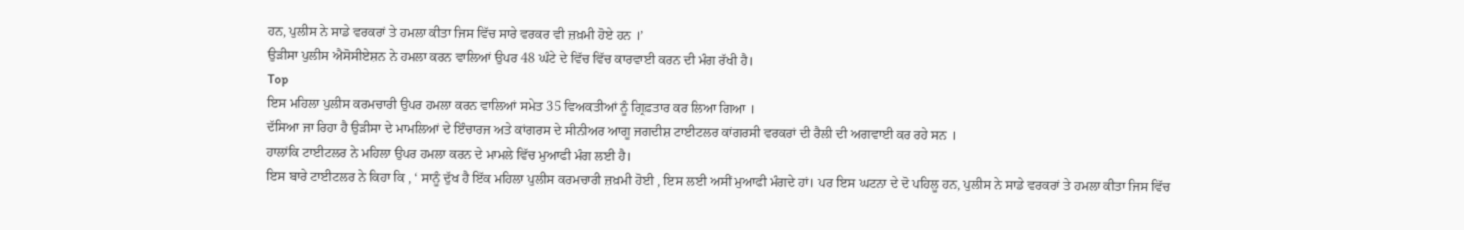ਹਨ, ਪੁਲੀਸ ਨੇ ਸਾਡੇ ਵਰਕਰਾਂ ਤੇ ਹਮਲਾ ਕੀਤਾ ਜਿਸ ਵਿੱਚ ਸਾਰੇ ਵਰਕਰ ਵੀ ਜ਼ਖ਼ਮੀ ਹੋਏ ਹਨ ।’
ਉੜੀਸਾ ਪੁਲੀਸ ਐਸੋਸੀਏਸ਼ਨ ਨੇ ਹਮਲਾ ਕਰਨ ਵਾਲਿਆਂ ਉਪਰ 48 ਘੰਟੇ ਦੇ ਵਿੱਚ ਵਿੱਚ ਕਾਰਵਾਈ ਕਰਨ ਦੀ ਮੰਗ ਰੱਖੀ ਹੈ।
Top
ਇਸ ਮਹਿਲਾ ਪੁਲੀਸ ਕਰਮਚਾਰੀ ਉਪਰ ਹਮਲਾ ਕਰਨ ਵਾਲਿਆਂ ਸਮੇਤ 35 ਵਿਅਕਤੀਆਂ ਨੂੰ ਗ੍ਰਿਫ਼ਤਾਰ ਕਰ ਲਿਆ ਗਿਆ ।
ਦੱਸਿਆ ਜਾ ਰਿਹਾ ਹੈ ਉੜੀਸਾ ਦੇ ਮਾਮਲਿਆਂ ਦੇ ਇੰਚਾਰਜ ਅਤੇ ਕਾਂਗਰਸ ਦੇ ਸੀਨੀਅਰ ਆਗੂ ਜਗਦੀਸ਼ ਟਾਈਟਲਰ ਕਾਂਗਰਸੀ ਵਰਕਰਾਂ ਦੀ ਰੈਲੀ ਦੀ ਅਗਵਾਈ ਕਰ ਰਹੇ ਸਨ ।
ਹਾਲਾਂਕਿ ਟਾਈਟਲਰ ਨੇ ਮਹਿਲਾ ਉਪਰ ਹਮਲਾ ਕਰਨ ਦੇ ਮਾਮਲੇ ਵਿੱਚ ਮੁਆਫੀ ਮੰਗ ਲਈ ਹੈ।
ਇਸ ਬਾਰੇ ਟਾਈਟਲਰ ਨੇ ਕਿਹਾ ਕਿ , ‘ ਸਾਨੂੰ ਦੁੱਖ ਹੈ ਇੱਕ ਮਹਿਲਾ ਪੁਲੀਸ ਕਰਮਚਾਰੀ ਜ਼ਖ਼ਮੀ ਹੋਈ , ਇਸ ਲਈ ਅਸੀਂ ਮੁਆਫੀ ਮੰਗਦੇ ਹਾਂ। ਪਰ ਇਸ ਘਟਨਾ ਦੇ ਦੋ ਪਹਿਲੂ ਹਨ, ਪੁਲੀਸ ਨੇ ਸਾਡੇ ਵਰਕਰਾਂ ਤੇ ਹਮਲਾ ਕੀਤਾ ਜਿਸ ਵਿੱਚ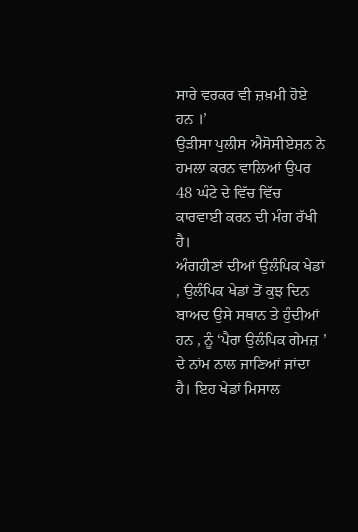ਸਾਰੇ ਵਰਕਰ ਵੀ ਜ਼ਖ਼ਮੀ ਹੋਏ ਹਨ ।’
ਉੜੀਸਾ ਪੁਲੀਸ ਐਸੋਸੀਏਸ਼ਨ ਨੇ ਹਮਲਾ ਕਰਨ ਵਾਲਿਆਂ ਉਪਰ 48 ਘੰਟੇ ਦੇ ਵਿੱਚ ਵਿੱਚ ਕਾਰਵਾਈ ਕਰਨ ਦੀ ਮੰਗ ਰੱਖੀ ਹੈ।
ਅੰਗਹੀਣਾਂ ਦੀਆਂ ਉਲੰਪਿਕ ਖੇਡਾਂ , ਉਲੰਪਿਕ ਖੇਡਾਂ ਤੋਂ ਕੁਝ ਦਿਨ ਬਾਅਦ ਉਸੇ ਸਥਾਨ ਤੇ ਹੁੰਦੀਆਂ ਹਨ , ਨੂੰ ‘ਪੈਰਾ ਉਲੰਪਿਕ ਗੇਮਜ਼ ’ ਦੇ ਨਾਂਮ ਨਾਲ ਜਾਣਿਆਂ ਜਾਂਦਾ ਹੈ। ਇਹ ਖੇਡਾਂ ਮਿਸਾਲ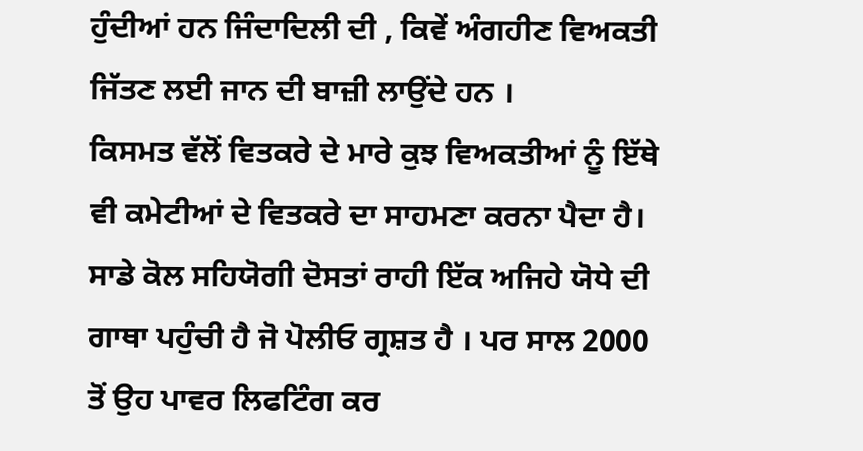ਹੁੰਦੀਆਂ ਹਨ ਜਿੰਦਾਦਿਲੀ ਦੀ , ਕਿਵੇਂ ਅੰਗਹੀਣ ਵਿਅਕਤੀ ਜਿੱਤਣ ਲਈ ਜਾਨ ਦੀ ਬਾਜ਼ੀ ਲਾਉਂਦੇ ਹਨ ।
ਕਿਸਮਤ ਵੱਲੋਂ ਵਿਤਕਰੇ ਦੇ ਮਾਰੇ ਕੁਝ ਵਿਅਕਤੀਆਂ ਨੂੰ ਇੱਥੇ ਵੀ ਕਮੇਟੀਆਂ ਦੇ ਵਿਤਕਰੇ ਦਾ ਸਾਹਮਣਾ ਕਰਨਾ ਪੈਦਾ ਹੈ। ਸਾਡੇ ਕੋਲ ਸਹਿਯੋਗੀ ਦੋਸਤਾਂ ਰਾਹੀ ਇੱਕ ਅਜਿਹੇ ਯੋਧੇ ਦੀ ਗਾਥਾ ਪਹੁੰਚੀ ਹੈ ਜੋ ਪੋਲੀਓ ਗ੍ਰਸ਼ਤ ਹੈ । ਪਰ ਸਾਲ 2000 ਤੋਂ ਉਹ ਪਾਵਰ ਲਿਫਟਿੰਗ ਕਰ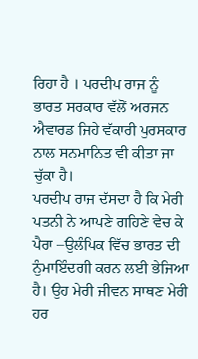ਰਿਹਾ ਹੈ । ਪਰਦੀਪ ਰਾਜ ਨੂੰ ਭਾਰਤ ਸਰਕਾਰ ਵੱਲੋਂ ਅਰਜਨ ਐਵਾਰਡ ਜਿਹੇ ਵੱਕਾਰੀ ਪੁਰਸਕਾਰ ਨਾਲ ਸਨਮਾਨਿਤ ਵੀ ਕੀਤਾ ਜਾ ਚੁੱਕਾ ਹੈ।
ਪਰਦੀਪ ਰਾਜ ਦੱਸਦਾ ਹੈ ਕਿ ਮੇਰੀ ਪਤਨੀ ਨੇ ਆਪਣੇ ਗਹਿਣੇ ਵੇਚ ਕੇ ਪੈਰਾ –ਉਲੰਪਿਕ ਵਿੱਚ ਭਾਰਤ ਦੀ ਨੁੰਮਾਇੰਦਗੀ ਕਰਨ ਲਈ ਭੇਜਿਆ ਹੈ। ਉਹ ਮੇਰੀ ਜੀਵਨ ਸਾਥਣ ਮੇਰੀ ਹਰ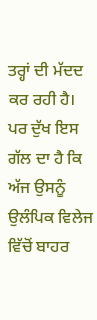ਤਰ੍ਹਾਂ ਦੀ ਮੱਦਦ ਕਰ ਰਹੀ ਹੈ। ਪਰ ਦੁੱਖ ਇਸ ਗੱਲ ਦਾ ਹੈ ਕਿ ਅੱਜ ਉਸਨੂੰ ਉਲੰਪਿਕ ਵਿਲੇਜ ਵਿੱਚੋਂ ਬਾਹਰ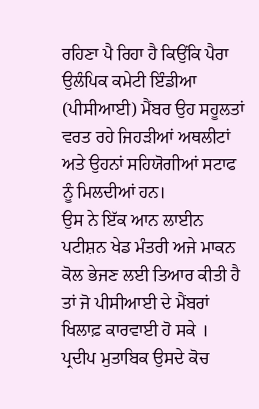ਰਹਿਣਾ ਪੈ ਰਿਹਾ ਹੈ ਕਿਉਂਕਿ ਪੈਰਾ ਉਲੰਪਿਕ ਕਮੇਟੀ ਇੰਡੀਆ (ਪੀਸੀਆਈ) ਮੈਂਬਰ ਉਹ ਸਹੂਲਤਾਂ ਵਰਤ ਰਹੇ ਜਿਹੜੀਆਂ ਅਥਲੀਟਾਂ ਅਤੇ ਉਹਨਾਂ ਸਹਿਯੋਗੀਆਂ ਸਟਾਫ ਨੂੰ ਮਿਲਦੀਆਂ ਹਨ।
ਉਸ ਨੇ ਇੱਕ ਆਨ ਲਾਈਨ ਪਟੀਸ਼ਨ ਖੇਡ ਮੰਤਰੀ ਅਜੇ ਮਾਕਨ ਕੋਲ ਭੇਜਣ ਲਈ ਤਿਆਰ ਕੀਤੀ ਹੈ ਤਾਂ ਜੋ ਪੀਸੀਆਈ ਦੇ ਮੈਂਬਰਾਂ ਖਿਲਾਫ਼ ਕਾਰਵਾਈ ਹੋ ਸਕੇ ।
ਪ੍ਰਦੀਪ ਮੁਤਾਬਿਕ ਉਸਦੇ ਕੋਚ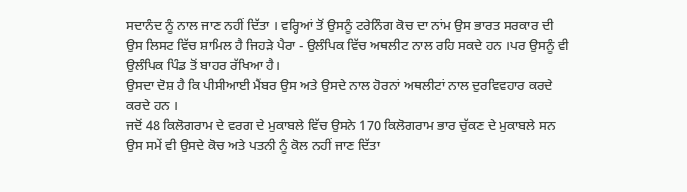ਸਦਾਨੰਦ ਨੂੰ ਨਾਲ ਜਾਣ ਨਹੀਂ ਦਿੱਤਾ । ਵਰ੍ਹਿਆਂ ਤੋਂ ਉਸਨੂੰ ਟਰੇਨਿੰਗ ਕੋਚ ਦਾ ਨਾਂਮ ਉਸ ਭਾਰਤ ਸਰਕਾਰ ਦੀ ਉਸ ਲਿਸਟ ਵਿੱਚ ਸ਼ਾਮਿਲ ਹੈ ਜਿਹੜੇ ਪੈਰਾ - ਉਲੰਪਿਕ ਵਿੱਚ ਅਥਲੀਟ ਨਾਲ ਰਹਿ ਸਕਦੇ ਹਨ ।ਪਰ ਉਸਨੂੰ ਵੀ ਉਲੰਪਿਕ ਪਿੰਡ ਤੋਂ ਬਾਹਰ ਰੱਖਿਆ ਹੈ।
ਉਸਦਾ ਦੋਸ਼ ਹੈ ਕਿ ਪੀਸੀਆਈ ਮੈਂਬਰ ਉਸ ਅਤੇ ਉਸਦੇ ਨਾਲ ਹੋਰਨਾਂ ਅਥਲੀਟਾਂ ਨਾਲ ਦੁਰਵਿਵਹਾਰ ਕਰਦੇ ਕਰਦੇ ਹਨ ।
ਜਦੋਂ 48 ਕਿਲੋਗਰਾਮ ਦੇ ਵਰਗ ਦੇ ਮੁਕਾਬਲੇ ਵਿੱਚ ਉਸਨੇ 170 ਕਿਲੋਗਰਾਮ ਭਾਰ ਚੁੱਕਣ ਦੇ ਮੁਕਾਬਲੇ ਸਨ ਉਸ ਸਮੇਂ ਵੀ ਉਸਦੇ ਕੋਚ ਅਤੇ ਪਤਨੀ ਨੂੰ ਕੋਲ ਨਹੀਂ ਜਾਣ ਦਿੱਤਾ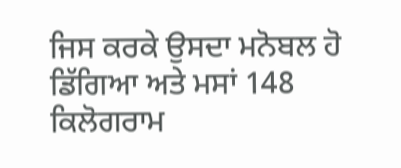ਜਿਸ ਕਰਕੇ ਉਸਦਾ ਮਨੋਬਲ ਹੋ ਡਿੱਗਿਆ ਅਤੇ ਮਸਾਂ 148 ਕਿਲੋਗਰਾਮ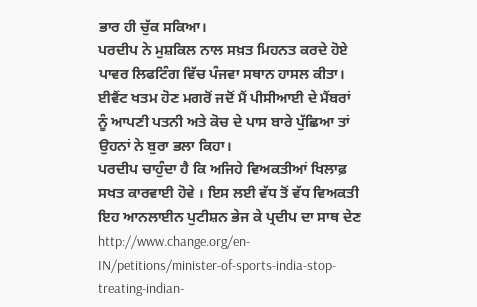ਭਾਰ ਹੀ ਚੁੱਕ ਸਕਿਆ।
ਪਰਦੀਪ ਨੇ ਮੁਸ਼ਕਿਲ ਨਾਲ ਸਖ਼ਤ ਮਿਹਨਤ ਕਰਦੇ ਹੋਏ ਪਾਵਰ ਲਿਫਟਿੰਗ ਵਿੱਚ ਪੰਜਵਾ ਸਥਾਨ ਹਾਸਲ ਕੀਤਾ।
ਈਵੈਂਟ ਖਤਮ ਹੋਣ ਮਗਰੋਂ ਜਦੋਂ ਮੈਂ ਪੀਸੀਆਈ ਦੇ ਮੈਂਬਰਾਂ ਨੂੰ ਆਪਣੀ ਪਤਨੀ ਅਤੇ ਕੋਚ ਦੇ ਪਾਸ ਬਾਰੇ ਪੁੱਛਿਆ ਤਾਂ ਉਹਨਾਂ ਨੇ ਬੁਰਾ ਭਲਾ ਕਿਹਾ।
ਪਰਦੀਪ ਚਾਹੁੰਦਾ ਹੈ ਕਿ ਅਜਿਹੇ ਵਿਅਕਤੀਆਂ ਖਿਲਾਫ਼ ਸਖਤ ਕਾਰਵਾਈ ਹੋਵੇ । ਇਸ ਲਈ ਵੱਧ ਤੋਂ ਵੱਧ ਵਿਅਕਤੀ ਇਹ ਆਨਲਾਈਨ ਪੁਟੀਸ਼ਨ ਭੇਜ ਕੇ ਪ੍ਰਦੀਪ ਦਾ ਸਾਥ ਦੇਣ
http://www.change.org/en-IN/petitions/minister-of-sports-india-stop-treating-indian-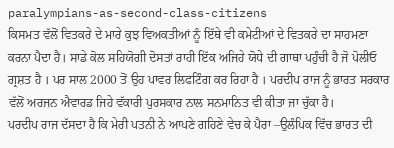paralympians-as-second-class-citizens
ਕਿਸਮਤ ਵੱਲੋਂ ਵਿਤਕਰੇ ਦੇ ਮਾਰੇ ਕੁਝ ਵਿਅਕਤੀਆਂ ਨੂੰ ਇੱਥੇ ਵੀ ਕਮੇਟੀਆਂ ਦੇ ਵਿਤਕਰੇ ਦਾ ਸਾਹਮਣਾ ਕਰਨਾ ਪੈਦਾ ਹੈ। ਸਾਡੇ ਕੋਲ ਸਹਿਯੋਗੀ ਦੋਸਤਾਂ ਰਾਹੀ ਇੱਕ ਅਜਿਹੇ ਯੋਧੇ ਦੀ ਗਾਥਾ ਪਹੁੰਚੀ ਹੈ ਜੋ ਪੋਲੀਓ ਗ੍ਰਸ਼ਤ ਹੈ । ਪਰ ਸਾਲ 2000 ਤੋਂ ਉਹ ਪਾਵਰ ਲਿਫਟਿੰਗ ਕਰ ਰਿਹਾ ਹੈ । ਪਰਦੀਪ ਰਾਜ ਨੂੰ ਭਾਰਤ ਸਰਕਾਰ ਵੱਲੋਂ ਅਰਜਨ ਐਵਾਰਡ ਜਿਹੇ ਵੱਕਾਰੀ ਪੁਰਸਕਾਰ ਨਾਲ ਸਨਮਾਨਿਤ ਵੀ ਕੀਤਾ ਜਾ ਚੁੱਕਾ ਹੈ।
ਪਰਦੀਪ ਰਾਜ ਦੱਸਦਾ ਹੈ ਕਿ ਮੇਰੀ ਪਤਨੀ ਨੇ ਆਪਣੇ ਗਹਿਣੇ ਵੇਚ ਕੇ ਪੈਰਾ –ਉਲੰਪਿਕ ਵਿੱਚ ਭਾਰਤ ਦੀ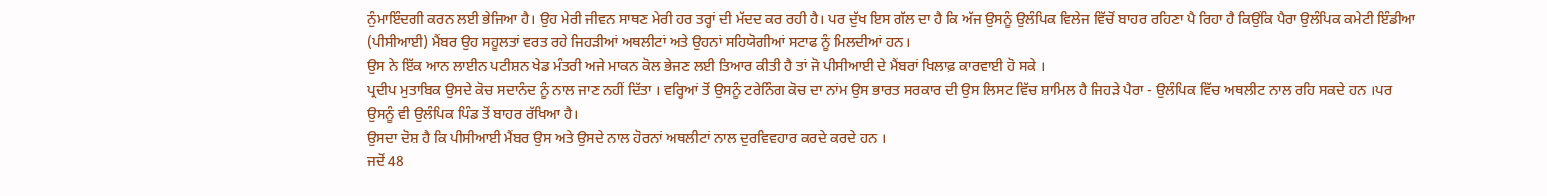ਨੁੰਮਾਇੰਦਗੀ ਕਰਨ ਲਈ ਭੇਜਿਆ ਹੈ। ਉਹ ਮੇਰੀ ਜੀਵਨ ਸਾਥਣ ਮੇਰੀ ਹਰ ਤਰ੍ਹਾਂ ਦੀ ਮੱਦਦ ਕਰ ਰਹੀ ਹੈ। ਪਰ ਦੁੱਖ ਇਸ ਗੱਲ ਦਾ ਹੈ ਕਿ ਅੱਜ ਉਸਨੂੰ ਉਲੰਪਿਕ ਵਿਲੇਜ ਵਿੱਚੋਂ ਬਾਹਰ ਰਹਿਣਾ ਪੈ ਰਿਹਾ ਹੈ ਕਿਉਂਕਿ ਪੈਰਾ ਉਲੰਪਿਕ ਕਮੇਟੀ ਇੰਡੀਆ (ਪੀਸੀਆਈ) ਮੈਂਬਰ ਉਹ ਸਹੂਲਤਾਂ ਵਰਤ ਰਹੇ ਜਿਹੜੀਆਂ ਅਥਲੀਟਾਂ ਅਤੇ ਉਹਨਾਂ ਸਹਿਯੋਗੀਆਂ ਸਟਾਫ ਨੂੰ ਮਿਲਦੀਆਂ ਹਨ।
ਉਸ ਨੇ ਇੱਕ ਆਨ ਲਾਈਨ ਪਟੀਸ਼ਨ ਖੇਡ ਮੰਤਰੀ ਅਜੇ ਮਾਕਨ ਕੋਲ ਭੇਜਣ ਲਈ ਤਿਆਰ ਕੀਤੀ ਹੈ ਤਾਂ ਜੋ ਪੀਸੀਆਈ ਦੇ ਮੈਂਬਰਾਂ ਖਿਲਾਫ਼ ਕਾਰਵਾਈ ਹੋ ਸਕੇ ।
ਪ੍ਰਦੀਪ ਮੁਤਾਬਿਕ ਉਸਦੇ ਕੋਚ ਸਦਾਨੰਦ ਨੂੰ ਨਾਲ ਜਾਣ ਨਹੀਂ ਦਿੱਤਾ । ਵਰ੍ਹਿਆਂ ਤੋਂ ਉਸਨੂੰ ਟਰੇਨਿੰਗ ਕੋਚ ਦਾ ਨਾਂਮ ਉਸ ਭਾਰਤ ਸਰਕਾਰ ਦੀ ਉਸ ਲਿਸਟ ਵਿੱਚ ਸ਼ਾਮਿਲ ਹੈ ਜਿਹੜੇ ਪੈਰਾ - ਉਲੰਪਿਕ ਵਿੱਚ ਅਥਲੀਟ ਨਾਲ ਰਹਿ ਸਕਦੇ ਹਨ ।ਪਰ ਉਸਨੂੰ ਵੀ ਉਲੰਪਿਕ ਪਿੰਡ ਤੋਂ ਬਾਹਰ ਰੱਖਿਆ ਹੈ।
ਉਸਦਾ ਦੋਸ਼ ਹੈ ਕਿ ਪੀਸੀਆਈ ਮੈਂਬਰ ਉਸ ਅਤੇ ਉਸਦੇ ਨਾਲ ਹੋਰਨਾਂ ਅਥਲੀਟਾਂ ਨਾਲ ਦੁਰਵਿਵਹਾਰ ਕਰਦੇ ਕਰਦੇ ਹਨ ।
ਜਦੋਂ 48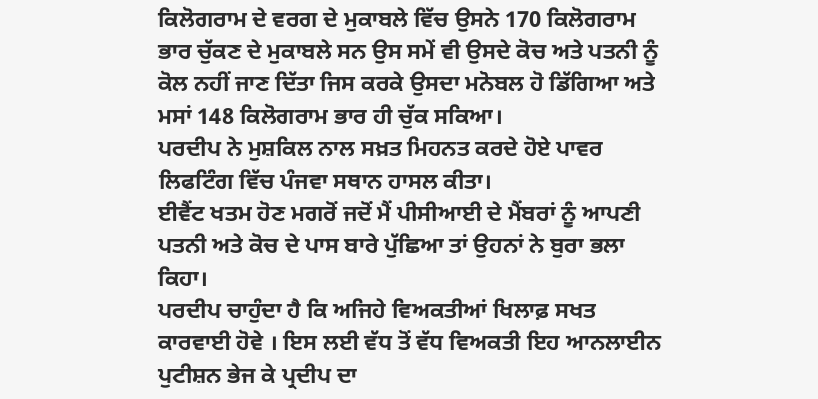ਕਿਲੋਗਰਾਮ ਦੇ ਵਰਗ ਦੇ ਮੁਕਾਬਲੇ ਵਿੱਚ ਉਸਨੇ 170 ਕਿਲੋਗਰਾਮ ਭਾਰ ਚੁੱਕਣ ਦੇ ਮੁਕਾਬਲੇ ਸਨ ਉਸ ਸਮੇਂ ਵੀ ਉਸਦੇ ਕੋਚ ਅਤੇ ਪਤਨੀ ਨੂੰ ਕੋਲ ਨਹੀਂ ਜਾਣ ਦਿੱਤਾ ਜਿਸ ਕਰਕੇ ਉਸਦਾ ਮਨੋਬਲ ਹੋ ਡਿੱਗਿਆ ਅਤੇ ਮਸਾਂ 148 ਕਿਲੋਗਰਾਮ ਭਾਰ ਹੀ ਚੁੱਕ ਸਕਿਆ।
ਪਰਦੀਪ ਨੇ ਮੁਸ਼ਕਿਲ ਨਾਲ ਸਖ਼ਤ ਮਿਹਨਤ ਕਰਦੇ ਹੋਏ ਪਾਵਰ ਲਿਫਟਿੰਗ ਵਿੱਚ ਪੰਜਵਾ ਸਥਾਨ ਹਾਸਲ ਕੀਤਾ।
ਈਵੈਂਟ ਖਤਮ ਹੋਣ ਮਗਰੋਂ ਜਦੋਂ ਮੈਂ ਪੀਸੀਆਈ ਦੇ ਮੈਂਬਰਾਂ ਨੂੰ ਆਪਣੀ ਪਤਨੀ ਅਤੇ ਕੋਚ ਦੇ ਪਾਸ ਬਾਰੇ ਪੁੱਛਿਆ ਤਾਂ ਉਹਨਾਂ ਨੇ ਬੁਰਾ ਭਲਾ ਕਿਹਾ।
ਪਰਦੀਪ ਚਾਹੁੰਦਾ ਹੈ ਕਿ ਅਜਿਹੇ ਵਿਅਕਤੀਆਂ ਖਿਲਾਫ਼ ਸਖਤ ਕਾਰਵਾਈ ਹੋਵੇ । ਇਸ ਲਈ ਵੱਧ ਤੋਂ ਵੱਧ ਵਿਅਕਤੀ ਇਹ ਆਨਲਾਈਨ ਪੁਟੀਸ਼ਨ ਭੇਜ ਕੇ ਪ੍ਰਦੀਪ ਦਾ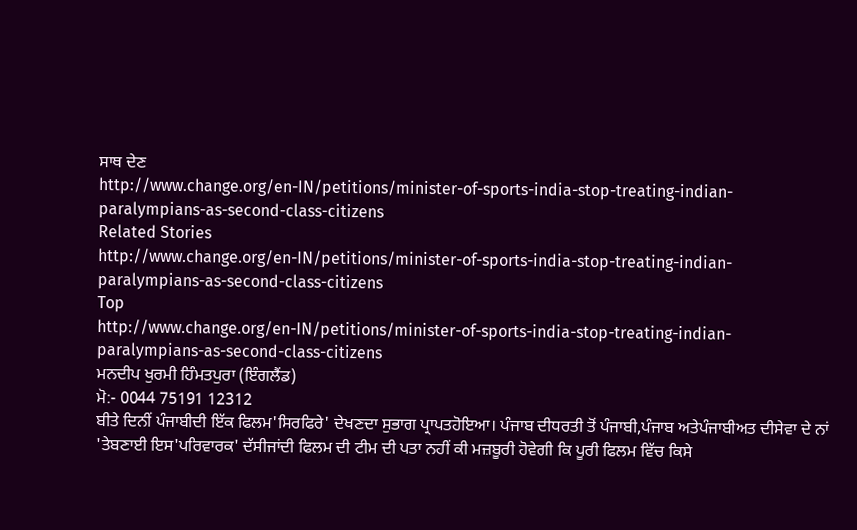ਸਾਥ ਦੇਣ
http://www.change.org/en-IN/petitions/minister-of-sports-india-stop-treating-indian-paralympians-as-second-class-citizens
Related Stories
http://www.change.org/en-IN/petitions/minister-of-sports-india-stop-treating-indian-paralympians-as-second-class-citizens
Top
http://www.change.org/en-IN/petitions/minister-of-sports-india-stop-treating-indian-paralympians-as-second-class-citizens
ਮਨਦੀਪ ਖੁਰਮੀ ਹਿੰਮਤਪੁਰਾ (ਇੰਗਲੈਂਡ)
ਮੋ:- 0044 75191 12312
ਬੀਤੇ ਦਿਨੀਂ ਪੰਜਾਬੀਦੀ ਇੱਕ ਫਿਲਮ'ਸਿਰਫਿਰੇ' ਦੇਖਣਦਾ ਸੁਭਾਗ ਪ੍ਰਾਪਤਹੋਇਆ। ਪੰਜਾਬ ਦੀਧਰਤੀ ਤੋਂ ਪੰਜਾਬੀ,ਪੰਜਾਬ ਅਤੇਪੰਜਾਬੀਅਤ ਦੀਸੇਵਾ ਦੇ ਨਾਂ 'ਤੇਬਣਾਈ ਇਸ'ਪਰਿਵਾਰਕ' ਦੱਸੀਜਾਂਦੀ ਫਿਲਮ ਦੀ ਟੀਮ ਦੀ ਪਤਾ ਨਹੀਂ ਕੀ ਮਜ਼ਬੂਰੀ ਹੋਵੇਗੀ ਕਿ ਪੂਰੀ ਫਿਲਮ ਵਿੱਚ ਕਿਸੇ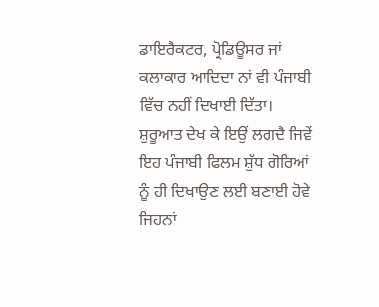ਡਾਇਰੈਕਟਰ, ਪ੍ਰੋਡਿਊਸਰ ਜਾਂ ਕਲਾਕਾਰ ਆਦਿਦਾ ਨਾਂ ਵੀ ਪੰਜਾਬੀ ਵਿੱਚ ਨਹੀਂ ਦਿਖਾਈ ਦਿੱਤਾ।
ਸ਼ੁਰੂਆਤ ਦੇਖ ਕੇ ਇਉਂ ਲਗਦੈ ਜਿਵੇਂ ਇਹ ਪੰਜਾਬੀ ਫਿਲਮ ਸ਼ੁੱਧ ਗੋਰਿਆਂ ਨੂੰ ਹੀ ਦਿਖਾਉਣ ਲਈ ਬਣਾਈ ਹੋਵੇ ਜਿਹਨਾਂ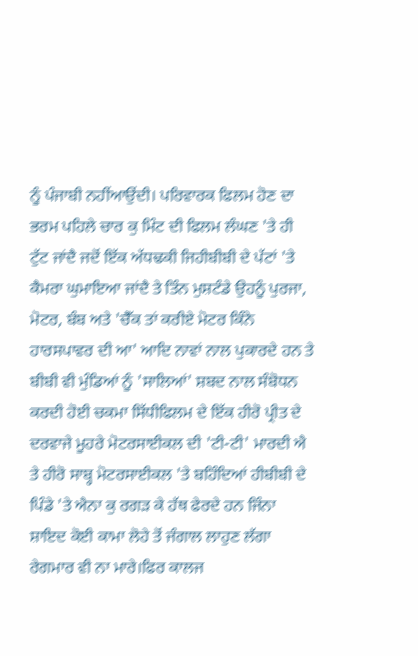ਨੂੰ ਪੰਜਾਬੀ ਨਹੀਂਆਉਂਦੀ। ਪਰਿਵਾਰਕ ਫਿਲਮ ਹੋਣ ਦਾ ਭਰਮ ਪਹਿਲੇ ਚਾਰ ਕੁ ਮਿੰਟ ਦੀ ਫਿਲਮ ਲੰਘਣ 'ਤੇ ਹੀ ਟੁੱਟ ਜਾਂਦੈ ਜਦੋਂ ਇੱਕ ਅੱਧਢਕੀ ਜਿਹੀਬੀਬੀ ਦੇ ਪੱਟਾਂ 'ਤੇ ਕੈਮਰਾ ਘੁਮਾਇਆ ਜਾਂਦੈ ਤੇ ਤਿੰਨ ਮੁਸ਼ਟੰਡੇ ਉਹਨੂੰ ਪੁਰਜਾ, ਮੋਟਰ, ਬੰਬ ਅਤੇ 'ਚੈੱਕ ਤਾਂ ਕਰੀਏ ਮੋਟਰ ਕਿੰਨੇ ਹਾਰਸਪਾਵਰ ਦੀ ਆ' ਆਦਿ ਨਾਵਾਂ ਨਾਲ ਪੁਕਾਰਦੇ ਹਨ ਤੇ ਬੀਬੀ ਵੀ ਮੁੰਡਿਆਂ ਨੂੰ 'ਸਾਲਿਆਂ' ਸ਼ਬਦ ਨਾਲ ਸੰਬੋਧਨ ਕਰਦੀ ਹੋਈ ਚਕਮਾ ਸਿੱਧੀਫਿਲਮ ਦੇ ਇੱਕ ਹੀਰੋ ਪ੍ਰੀਤ ਦੇ ਦਰਵਾਜੇ ਮੂਹਰੇ ਮੋਟਰਸਾਈਕਲ ਦੀ 'ਟੀ-ਟੀ' ਮਾਰਦੀ ਐ ਤੇ ਹੀਰੋ ਸਾਬ੍ਹ ਮੋਟਰਸਾਈਕਲ 'ਤੇ ਬਹਿੰਦਿਆਂ ਹੀਬੀਬੀ ਦੇ ਪਿੰਡੇ 'ਤੇ ਐਨਾ ਕੁ ਰਗੜ ਕੇ ਹੱਥ ਫੇਰਦੇ ਹਨ ਜਿੰਨਾ ਸ਼ਾਇਦ ਕੋਈ ਕਾਮਾ ਲੋਹੇ ਤੋਂ ਜੰਗਾਲ ਲਾਹੁਣ ਲੱਗਾ ਰੇਗਮਾਰ ਵੀ ਨਾ ਮਾਰੇ।ਫਿਰ ਕਾਲਜ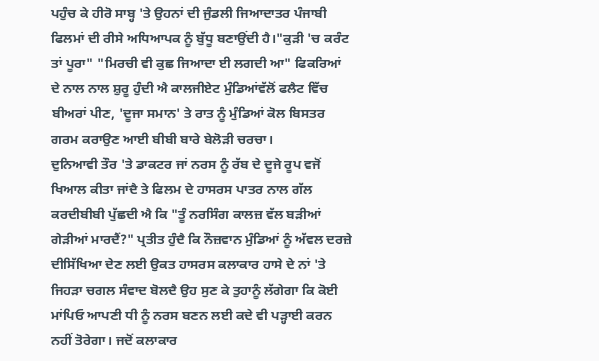ਪਹੁੰਚ ਕੇ ਹੀਰੋ ਸਾਬ੍ਹ 'ਤੇ ਉਹਨਾਂ ਦੀ ਜੁੰਡਲੀ ਜਿਆਦਾਤਰ ਪੰਜਾਬੀ ਫਿਲਮਾਂ ਦੀ ਰੀਸੇ ਅਧਿਆਪਕ ਨੂੰ ਬੁੱਧੂ ਬਣਾਉਂਦੀ ਹੈ।"ਕੁੜੀ 'ਚ ਕਰੰਟ ਤਾਂ ਪੂਰਾ" "ਮਿਰਚੀ ਵੀ ਕੁਛ ਜਿਆਦਾ ਈ ਲਗਦੀ ਆ" ਫਿਕਰਿਆਂ ਦੇ ਨਾਲ ਨਾਲ ਸ਼ੁਰੂ ਹੁੰਦੀ ਐ ਕਾਲਜੀਏਟ ਮੁੰਡਿਆਂਵੱਲੋਂ ਫਲੈਟ ਵਿੱਚ ਬੀਅਰਾਂ ਪੀਣ, 'ਦੂਜਾ ਸਮਾਨ' ਤੇ ਰਾਤ ਨੂੰ ਮੁੰਡਿਆਂ ਕੋਲ ਬਿਸਤਰ ਗਰਮ ਕਰਾਉਣ ਆਈ ਬੀਬੀ ਬਾਰੇ ਬੇਲੋੜੀ ਚਰਚਾ।
ਦੁਨਿਆਵੀ ਤੌਰ 'ਤੇ ਡਾਕਟਰ ਜਾਂ ਨਰਸ ਨੂੰ ਰੱਬ ਦੇ ਦੂਜੇ ਰੂਪ ਵਜੋਂ ਖਿਆਲ ਕੀਤਾ ਜਾਂਦੈ ਤੇ ਫਿਲਮ ਦੇ ਹਾਸਰਸ ਪਾਤਰ ਨਾਲ ਗੱਲ ਕਰਦੀਬੀਬੀ ਪੁੱਛਦੀ ਐ ਕਿ "ਤੂੰ ਨਰਸਿੰਗ ਕਾਲਜ਼ ਵੱਲ ਬੜੀਆਂ ਗੇੜੀਆਂ ਮਾਰਦੈਂ?" ਪ੍ਰਤੀਤ ਹੁੰਦੈ ਕਿ ਨੌਜ਼ਵਾਨ ਮੁੰਡਿਆਂ ਨੂੰ ਅੱਵਲ ਦਰਜ਼ੇ ਦੀਸਿੱਖਿਆ ਦੇਣ ਲਈ ਉਕਤ ਹਾਸਰਸ ਕਲਾਕਾਰ ਹਾਸੇ ਦੇ ਨਾਂ 'ਤੇ ਜਿਹੜਾ ਚਗਲ ਸੰਵਾਦ ਬੋਲਦੈ ਉਹ ਸੁਣ ਕੇ ਤੁਹਾਨੂੰ ਲੱਗੇਗਾ ਕਿ ਕੋਈ ਮਾਂਪਿਓ ਆਪਣੀ ਧੀ ਨੂੰ ਨਰਸ ਬਣਨ ਲਈ ਕਦੇ ਵੀ ਪੜ੍ਹਾਈ ਕਰਨ ਨਹੀਂ ਤੋਰੇਗਾ। ਜਦੋਂ ਕਲਾਕਾਰ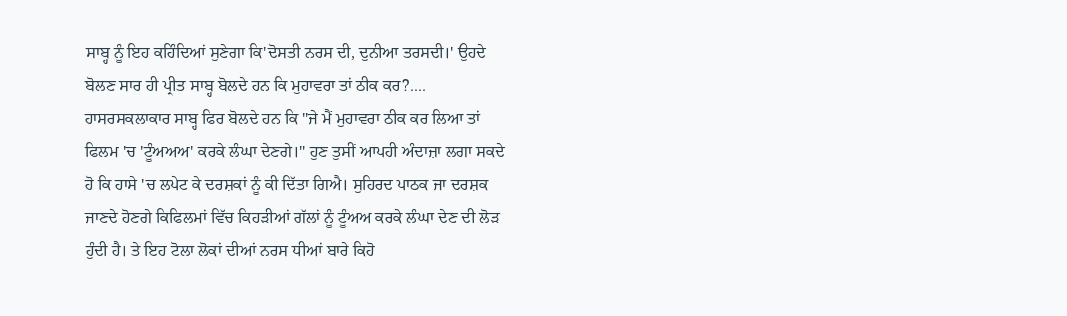ਸਾਬ੍ਹ ਨੂੰ ਇਹ ਕਹਿੰਦਿਆਂ ਸੁਣੇਗਾ ਕਿ'ਦੋਸਤੀ ਨਰਸ ਦੀ, ਦੁਨੀਆ ਤਰਸਦੀ।' ਉਹਦੇ ਬੋਲਣ ਸਾਰ ਹੀ ਪ੍ਰੀਤ ਸਾਬ੍ਹ ਬੋਲਦੇ ਹਨ ਕਿ ਮੁਹਾਵਰਾ ਤਾਂ ਠੀਕ ਕਰ?.... ਹਾਸਰਸਕਲਾਕਾਰ ਸਾਬ੍ਹ ਫਿਰ ਬੋਲਦੇ ਹਨ ਕਿ "ਜੇ ਮੈਂ ਮੁਹਾਵਰਾ ਠੀਕ ਕਰ ਲਿਆ ਤਾਂ ਫਿਲਮ 'ਚ 'ਟੂੰਅਅਅ' ਕਰਕੇ ਲੰਘਾ ਦੇਣਗੇ।" ਹੁਣ ਤੁਸੀਂ ਆਪਹੀ ਅੰਦਾਜ਼ਾ ਲਗਾ ਸਕਦੇ ਹੋ ਕਿ ਹਾਸੇ 'ਚ ਲਪੇਟ ਕੇ ਦਰਸ਼ਕਾਂ ਨੂੰ ਕੀ ਦਿੱਤਾ ਗਿਐ। ਸੁਹਿਰਦ ਪਾਠਕ ਜਾ ਦਰਸ਼ਕ ਜਾਣਦੇ ਹੋਣਗੇ ਕਿਫਿਲਮਾਂ ਵਿੱਚ ਕਿਹੜੀਆਂ ਗੱਲਾਂ ਨੂੰ ਟੂੰਅਅ ਕਰਕੇ ਲੰਘਾ ਦੇਣ ਦੀ ਲੋੜ ਹੁੰਦੀ ਹੈ। ਤੇ ਇਹ ਟੋਲਾ ਲੋਕਾਂ ਦੀਆਂ ਨਰਸ ਧੀਆਂ ਬਾਰੇ ਕਿਹੋ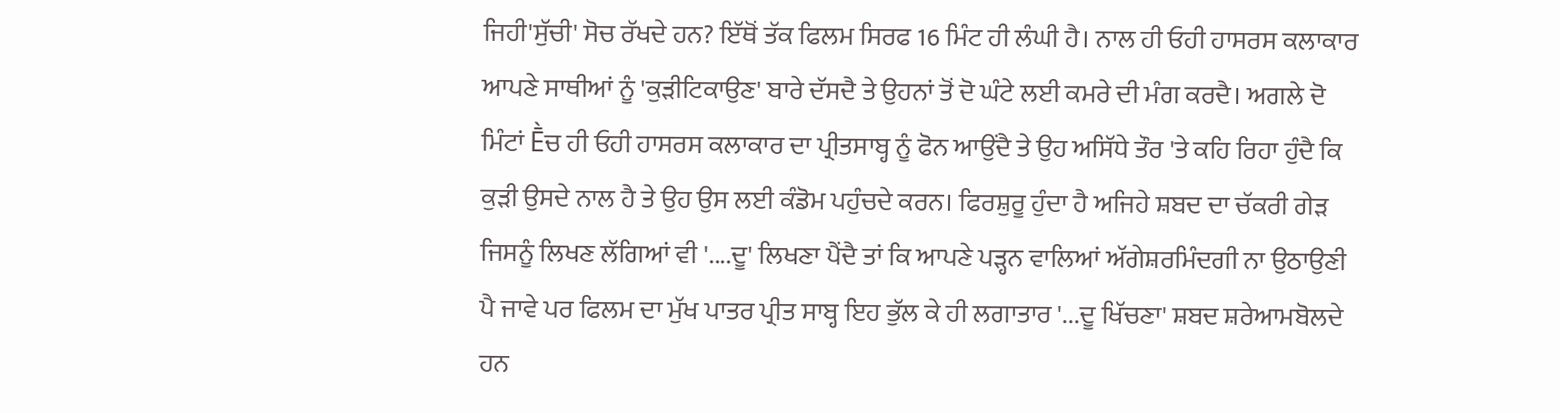ਜਿਹੀ'ਸੁੱਚੀ' ਸੋਚ ਰੱਖਦੇ ਹਨ? ਇੱਥੋਂ ਤੱਕ ਫਿਲਮ ਸਿਰਫ 16 ਮਿੰਟ ਹੀ ਲੰਘੀ ਹੈ। ਨਾਲ ਹੀ ਓਹੀ ਹਾਸਰਸ ਕਲਾਕਾਰ ਆਪਣੇ ਸਾਥੀਆਂ ਨੂੰ 'ਕੁੜੀਟਿਕਾਉਣ' ਬਾਰੇ ਦੱਸਦੈ ਤੇ ਉਹਨਾਂ ਤੋਂ ਦੋ ਘੰਟੇ ਲਈ ਕਮਰੇ ਦੀ ਮੰਗ ਕਰਦੈ। ਅਗਲੇ ਦੋ ਮਿੰਟਾਂ Ḕਚ ਹੀ ਓਹੀ ਹਾਸਰਸ ਕਲਾਕਾਰ ਦਾ ਪ੍ਰੀਤਸਾਬ੍ਹ ਨੂੰ ਫੋਨ ਆਉਂਦੈ ਤੇ ਉਹ ਅਸਿੱਧੇ ਤੌਰ 'ਤੇ ਕਹਿ ਰਿਹਾ ਹੁੰਦੈ ਕਿ ਕੁੜੀ ਉਸਦੇ ਨਾਲ ਹੈ ਤੇ ਉਹ ਉਸ ਲਈ ਕੰਡੋਮ ਪਹੁੰਚਦੇ ਕਰਨ। ਫਿਰਸ਼ੁਰੂ ਹੁੰਦਾ ਹੈ ਅਜਿਹੇ ਸ਼ਬਦ ਦਾ ਚੱਕਰੀ ਗੇੜ ਜਿਸਨੂੰ ਲਿਖਣ ਲੱਗਿਆਂ ਵੀ '....ਦੂ' ਲਿਖਣਾ ਪੈਂਦੈ ਤਾਂ ਕਿ ਆਪਣੇ ਪੜ੍ਹਨ ਵਾਲਿਆਂ ਅੱਗੇਸ਼ਰਮਿੰਦਗੀ ਨਾ ਉਠਾਉਣੀ ਪੈ ਜਾਵੇ ਪਰ ਫਿਲਮ ਦਾ ਮੁੱਖ ਪਾਤਰ ਪ੍ਰੀਤ ਸਾਬ੍ਹ ਇਹ ਭੁੱਲ ਕੇ ਹੀ ਲਗਾਤਾਰ '...ਦੂ ਖਿੱਚਣਾ' ਸ਼ਬਦ ਸ਼ਰੇਆਮਬੋਲਦੇ ਹਨ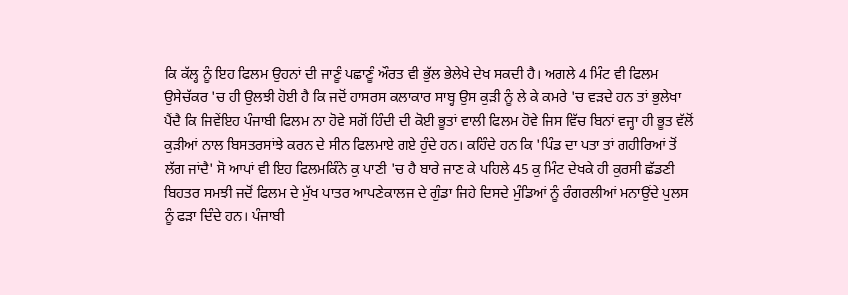ਕਿ ਕੱਲ੍ਹ ਨੂੰ ਇਹ ਫਿਲਮ ਉਹਨਾਂ ਦੀ ਜਾਣੂੰ ਪਛਾਣੂੰ ਔਰਤ ਵੀ ਭੁੱਲ ਭੇਲੇਖੇ ਦੇਖ ਸਕਦੀ ਹੈ। ਅਗਲੇ 4 ਮਿੰਟ ਵੀ ਫਿਲਮ ਉਸੇਚੱਕਰ 'ਚ ਹੀ ਉਲਝੀ ਹੋਈ ਹੈ ਕਿ ਜਦੋਂ ਹਾਸਰਸ ਕਲਾਕਾਰ ਸਾਬ੍ਹ ਉਸ ਕੁੜੀ ਨੂੰ ਲੇ ਕੇ ਕਮਰੇ 'ਚ ਵੜਦੇ ਹਨ ਤਾਂ ਭੁਲੇਖਾ ਪੈਂਦੈ ਕਿ ਜਿਵੇਂਇਹ ਪੰਜਾਬੀ ਫਿਲਮ ਨਾ ਹੋਵੇ ਸਗੋਂ ਹਿੰਦੀ ਦੀ ਕੋਈ ਭੂਤਾਂ ਵਾਲੀ ਫਿਲਮ ਹੋਵੇ ਜਿਸ ਵਿੱਚ ਬਿਨਾਂ ਵਜ੍ਹਾ ਹੀ ਭੂਤ ਵੱਲੋਂ ਕੁੜੀਆਂ ਨਾਲ ਬਿਸਤਰਸਾਂਝੇ ਕਰਨ ਦੇ ਸੀਨ ਫਿਲਮਾਏ ਗਏ ਹੁੰਦੇ ਹਨ। ਕਹਿੰਦੇ ਹਨ ਕਿ 'ਪਿੰਡ ਦਾ ਪਤਾ ਤਾਂ ਗਹੀਰਿਆਂ ਤੋਂ ਲੱਗ ਜਾਂਦੈ' ਸੋ ਆਪਾਂ ਵੀ ਇਹ ਫਿਲਮਕਿੰਨੇ ਕੁ ਪਾਣੀ 'ਚ ਹੈ ਬਾਰੇ ਜਾਣ ਕੇ ਪਹਿਲੇ 45 ਕੁ ਮਿੰਟ ਦੇਖਕੇ ਹੀ ਕੁਰਸੀ ਛੱਡਣੀ ਬਿਹਤਰ ਸਮਝੀ ਜਦੋਂ ਫਿਲਮ ਦੇ ਮੁੱਖ ਪਾਤਰ ਆਪਣੇਕਾਲਜ ਦੇ ਗੁੰਡਾ ਜਿਹੇ ਦਿਸਦੇ ਮੁੰਡਿਆਂ ਨੂੰ ਰੰਗਰਲੀਆਂ ਮਨਾਉਂਦੇ ਪੁਲਸ ਨੂੰ ਫੜਾ ਦਿੰਦੇ ਹਨ। ਪੰਜਾਬੀ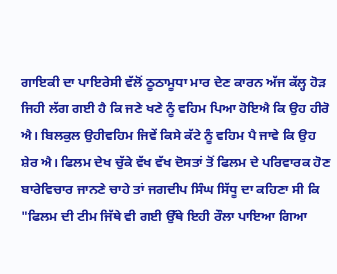ਗਾਇਕੀ ਦਾ ਪਾਇਰੇਸੀ ਵੱਲੋਂ ਠੂਠਾਮੂਧਾ ਮਾਰ ਦੇਣ ਕਾਰਨ ਅੱਜ ਕੱਲ੍ਹ ਹੋੜ ਜਿਹੀ ਲੱਗ ਗਈ ਹੈ ਕਿ ਜਣੇ ਖਣੇ ਨੂੰ ਵਹਿਮ ਪਿਆ ਹੋਇਐ ਕਿ ਉਹ ਹੀਰੋ ਐ। ਬਿਲਕੁਲ ਉਹੀਵਹਿਮ ਜਿਵੇਂ ਕਿਸੇ ਕੱਟੇ ਨੂੰ ਵਹਿਮ ਪੈ ਜਾਵੇ ਕਿ ਉਹ ਸ਼ੇਰ ਐ। ਫਿਲਮ ਦੇਖ ਚੁੱਕੇ ਵੱਖ ਵੱਖ ਦੋਸਤਾਂ ਤੋਂ ਫਿਲਮ ਦੇ ਪਰਿਵਾਰਕ ਹੋਣ ਬਾਰੇਵਿਚਾਰ ਜਾਨਣੇ ਚਾਹੇ ਤਾਂ ਜਗਦੀਪ ਸਿੰਘ ਸਿੱਧੂ ਦਾ ਕਹਿਣਾ ਸੀ ਕਿ "ਫਿਲਮ ਦੀ ਟੀਮ ਜਿੱਥੇ ਵੀ ਗਈ ਉੱਥੇ ਇਹੀ ਰੌਲਾ ਪਾਇਆ ਗਿਆ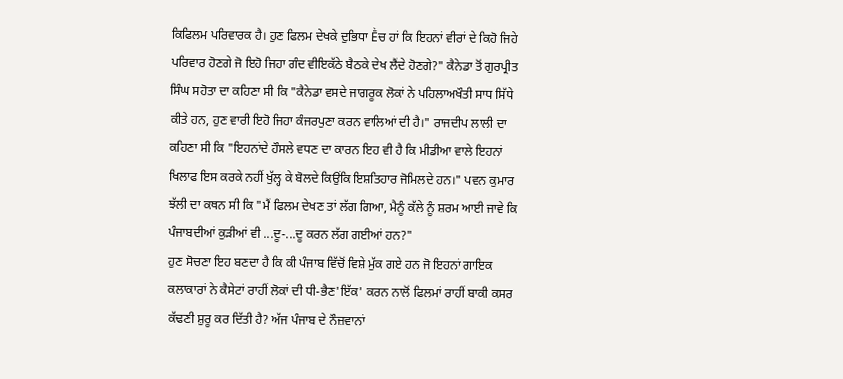ਕਿਫਿਲਮ ਪਰਿਵਾਰਕ ਹੈ। ਹੁਣ ਫਿਲਮ ਦੇਖਕੇ ਦੁਭਿਧਾ Ḕਚ ਹਾਂ ਕਿ ਇਹਨਾਂ ਵੀਰਾਂ ਦੇ ਕਿਹੋ ਜਿਹੇ ਪਰਿਵਾਰ ਹੋਣਗੇ ਜੋ ਇਹੋ ਜਿਹਾ ਗੰਦ ਵੀਇਕੱਠੇ ਬੈਠਕੇ ਦੇਖ ਲੈਂਦੇ ਹੋਣਗੇ?" ਕੈਨੇਡਾ ਤੋਂ ਗੁਰਪ੍ਰੀਤ ਸਿੰਘ ਸਹੋਤਾ ਦਾ ਕਹਿਣਾ ਸੀ ਕਿ "ਕੈਨੇਡਾ ਵਸਦੇ ਜਾਗਰੂਕ ਲੋਕਾਂ ਨੇ ਪਹਿਲਾਅਖੌਤੀ ਸਾਧ ਸਿੱਧੇ ਕੀਤੇ ਹਨ, ਹੁਣ ਵਾਰੀ ਇਹੋ ਜਿਹਾ ਕੰਜਰਪੁਣਾ ਕਰਨ ਵਾਲਿਆਂ ਦੀ ਹੈ।" ਰਾਜਦੀਪ ਲਾਲੀ ਦਾ ਕਹਿਣਾ ਸੀ ਕਿ "ਇਹਨਾਂਦੇ ਹੌਸਲੇ ਵਧਣ ਦਾ ਕਾਰਨ ਇਹ ਵੀ ਹੈ ਕਿ ਮੀਡੀਆ ਵਾਲੇ ਇਹਨਾਂ ਖਿਲਾਫ ਇਸ ਕਰਕੇ ਨਹੀਂ ਖੁੱਲ੍ਹ ਕੇ ਬੋਲਦੇ ਕਿਉਂਕਿ ਇਸ਼ਤਿਹਾਰ ਜੋਮਿਲਦੇ ਹਨ।" ਪਵਨ ਕੁਮਾਰ ਝੱਲੀ ਦਾ ਕਥਨ ਸੀ ਕਿ "ਮੈਂ ਫਿਲਮ ਦੇਖਣ ਤਾਂ ਲੱਗ ਗਿਆ, ਮੈਨੂੰ ਕੱਲੇ ਨੂੰ ਸ਼ਰਮ ਆਈ ਜਾਵੇ ਕਿ ਪੰਜਾਬਦੀਆਂ ਕੁੜੀਆਂ ਵੀ ...ਦੂ-...ਦੂ ਕਰਨ ਲੱਗ ਗਈਆਂ ਹਨ?"
ਹੁਣ ਸੋਚਣਾ ਇਹ ਬਣਦਾ ਹੈ ਕਿ ਕੀ ਪੰਜਾਬ ਵਿੱਚੋਂ ਵਿਸ਼ੇ ਮੁੱਕ ਗਏ ਹਨ ਜੋ ਇਹਨਾਂ ਗਾਇਕ ਕਲਾਕਾਰਾਂ ਨੇ ਕੈਸੇਟਾਂ ਰਾਹੀਂ ਲੋਕਾਂ ਦੀ ਧੀ-ਭੈਣ'ਇੱਕ' ਕਰਨ ਨਾਲੋਂ ਫਿਲਮਾਂ ਰਾਹੀਂ ਬਾਕੀ ਕਸਰ ਕੱਢਣੀ ਸ਼ੁਰੂ ਕਰ ਦਿੱਤੀ ਹੈ? ਅੱਜ ਪੰਜਾਬ ਦੇ ਨੌਜ਼ਵਾਨਾਂ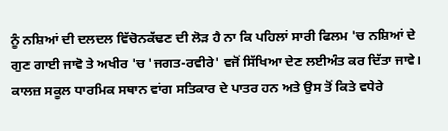ਨੂੰ ਨਸ਼ਿਆਂ ਦੀ ਦਲਦਲ ਵਿੱਚੋਨਕੱਢਣ ਦੀ ਲੋੜ ਹੈ ਨਾ ਕਿ ਪਹਿਲਾਂ ਸਾਰੀ ਫਿਲਮ 'ਚ ਨਸ਼ਿਆਂ ਦੇ ਗੁਣ ਗਾਈ ਜਾਵੋ ਤੇ ਅਖੀਰ 'ਚ 'ਜਗਤ-ਰਵੀਰੇ' ਵਜੋਂ ਸਿੱਖਿਆ ਦੇਣ ਲਈਅੰਤ ਕਰ ਦਿੱਤਾ ਜਾਵੇ। ਕਾਲਜ਼ ਸਕੂਲ ਧਾਰਮਿਕ ਸਥਾਨ ਵਾਂਗ ਸਤਿਕਾਰ ਦੇ ਪਾਤਰ ਹਨ ਅਤੇ ਉਸ ਤੋਂ ਕਿਤੇ ਵਧੇਰੇ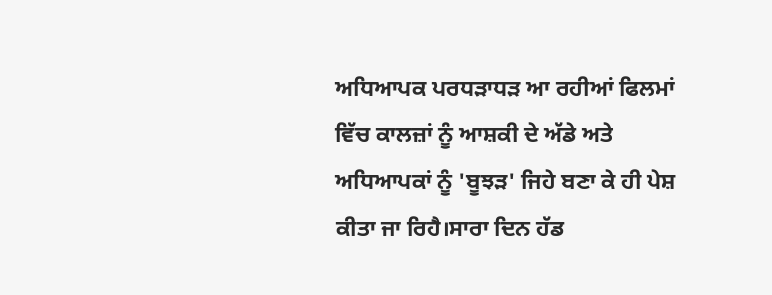ਅਧਿਆਪਕ ਪਰਧੜਾਧੜ ਆ ਰਹੀਆਂ ਫਿਲਮਾਂ ਵਿੱਚ ਕਾਲਜ਼ਾਂ ਨੂੰ ਆਸ਼ਕੀ ਦੇ ਅੱਡੇ ਅਤੇ ਅਧਿਆਪਕਾਂ ਨੂੰ 'ਬੂਝੜ' ਜਿਹੇ ਬਣਾ ਕੇ ਹੀ ਪੇਸ਼ ਕੀਤਾ ਜਾ ਰਿਹੈ।ਸਾਰਾ ਦਿਨ ਹੱਡ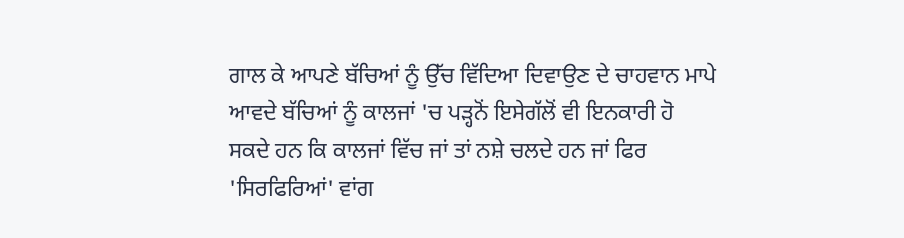ਗਾਲ ਕੇ ਆਪਣੇ ਬੱਚਿਆਂ ਨੂੰ ਉੱਚ ਵਿੱਦਿਆ ਦਿਵਾਉਣ ਦੇ ਚਾਹਵਾਨ ਮਾਪੇ ਆਵਦੇ ਬੱਚਿਆਂ ਨੂੰ ਕਾਲਜਾਂ 'ਚ ਪੜ੍ਹਨੋਂ ਇਸੇਗੱਲੋਂ ਵੀ ਇਨਕਾਰੀ ਹੋ ਸਕਦੇ ਹਨ ਕਿ ਕਾਲਜਾਂ ਵਿੱਚ ਜਾਂ ਤਾਂ ਨਸ਼ੇ ਚਲਦੇ ਹਨ ਜਾਂ ਫਿਰ 'ਸਿਰਫਿਰਿਆਂ' ਵਾਂਗ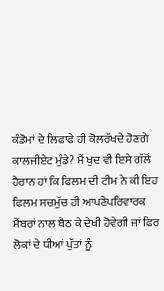ਕੰਡੋਮਾਂ ਦੇ ਲਿਫਾਫੇ ਹੀ ਕੋਲਰੱਖਦੇ ਹੋਣਗੇ ਕਾਲਜੀਏਟ ਮੁੰਡੇ? ਮੈਂ ਖੁਦ ਵੀ ਇਸੇ ਗੱਲੋਂ ਹੈਰਾਨ ਹਾਂ ਕਿ ਫਿਲਮ ਦੀ ਟੀਮ ਨੇ ਕੀ ਇਹ ਫਿਲਮ ਸਚਮੁੱਚ ਹੀ ਆਪਣੇਪਰਿਵਾਰਕ ਮੈਂਬਰਾਂ ਨਾਲ ਬੈਠ ਕੇ ਦੇਖੀ ਹੋਵੇਗੀ ਜਾਂ ਫਿਰ ਲੋਕਾਂ ਦੇ ਧੀਆਂ ਪੁੱਤਾਂ ਨੂੰ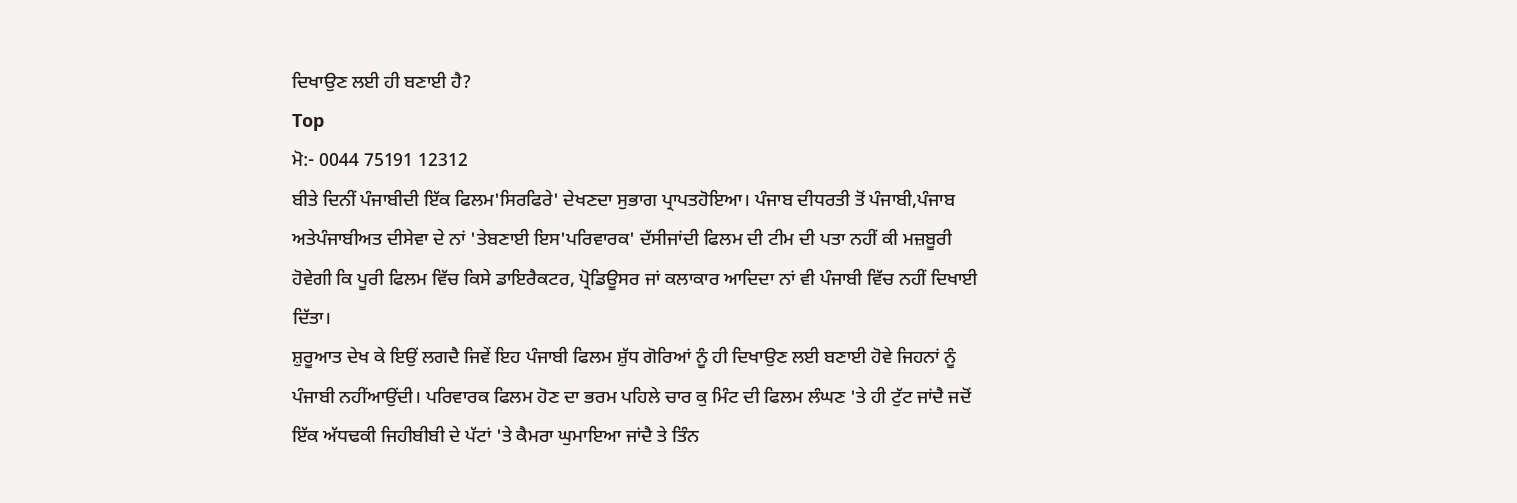ਦਿਖਾਉਣ ਲਈ ਹੀ ਬਣਾਈ ਹੈ?
Top
ਮੋ:- 0044 75191 12312
ਬੀਤੇ ਦਿਨੀਂ ਪੰਜਾਬੀਦੀ ਇੱਕ ਫਿਲਮ'ਸਿਰਫਿਰੇ' ਦੇਖਣਦਾ ਸੁਭਾਗ ਪ੍ਰਾਪਤਹੋਇਆ। ਪੰਜਾਬ ਦੀਧਰਤੀ ਤੋਂ ਪੰਜਾਬੀ,ਪੰਜਾਬ ਅਤੇਪੰਜਾਬੀਅਤ ਦੀਸੇਵਾ ਦੇ ਨਾਂ 'ਤੇਬਣਾਈ ਇਸ'ਪਰਿਵਾਰਕ' ਦੱਸੀਜਾਂਦੀ ਫਿਲਮ ਦੀ ਟੀਮ ਦੀ ਪਤਾ ਨਹੀਂ ਕੀ ਮਜ਼ਬੂਰੀ ਹੋਵੇਗੀ ਕਿ ਪੂਰੀ ਫਿਲਮ ਵਿੱਚ ਕਿਸੇ ਡਾਇਰੈਕਟਰ, ਪ੍ਰੋਡਿਊਸਰ ਜਾਂ ਕਲਾਕਾਰ ਆਦਿਦਾ ਨਾਂ ਵੀ ਪੰਜਾਬੀ ਵਿੱਚ ਨਹੀਂ ਦਿਖਾਈ ਦਿੱਤਾ।
ਸ਼ੁਰੂਆਤ ਦੇਖ ਕੇ ਇਉਂ ਲਗਦੈ ਜਿਵੇਂ ਇਹ ਪੰਜਾਬੀ ਫਿਲਮ ਸ਼ੁੱਧ ਗੋਰਿਆਂ ਨੂੰ ਹੀ ਦਿਖਾਉਣ ਲਈ ਬਣਾਈ ਹੋਵੇ ਜਿਹਨਾਂ ਨੂੰ ਪੰਜਾਬੀ ਨਹੀਂਆਉਂਦੀ। ਪਰਿਵਾਰਕ ਫਿਲਮ ਹੋਣ ਦਾ ਭਰਮ ਪਹਿਲੇ ਚਾਰ ਕੁ ਮਿੰਟ ਦੀ ਫਿਲਮ ਲੰਘਣ 'ਤੇ ਹੀ ਟੁੱਟ ਜਾਂਦੈ ਜਦੋਂ ਇੱਕ ਅੱਧਢਕੀ ਜਿਹੀਬੀਬੀ ਦੇ ਪੱਟਾਂ 'ਤੇ ਕੈਮਰਾ ਘੁਮਾਇਆ ਜਾਂਦੈ ਤੇ ਤਿੰਨ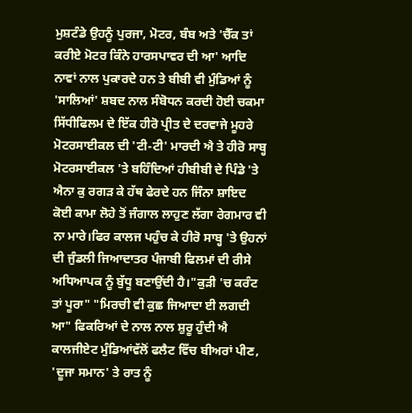ਮੁਸ਼ਟੰਡੇ ਉਹਨੂੰ ਪੁਰਜਾ, ਮੋਟਰ, ਬੰਬ ਅਤੇ 'ਚੈੱਕ ਤਾਂ ਕਰੀਏ ਮੋਟਰ ਕਿੰਨੇ ਹਾਰਸਪਾਵਰ ਦੀ ਆ' ਆਦਿ ਨਾਵਾਂ ਨਾਲ ਪੁਕਾਰਦੇ ਹਨ ਤੇ ਬੀਬੀ ਵੀ ਮੁੰਡਿਆਂ ਨੂੰ 'ਸਾਲਿਆਂ' ਸ਼ਬਦ ਨਾਲ ਸੰਬੋਧਨ ਕਰਦੀ ਹੋਈ ਚਕਮਾ ਸਿੱਧੀਫਿਲਮ ਦੇ ਇੱਕ ਹੀਰੋ ਪ੍ਰੀਤ ਦੇ ਦਰਵਾਜੇ ਮੂਹਰੇ ਮੋਟਰਸਾਈਕਲ ਦੀ 'ਟੀ-ਟੀ' ਮਾਰਦੀ ਐ ਤੇ ਹੀਰੋ ਸਾਬ੍ਹ ਮੋਟਰਸਾਈਕਲ 'ਤੇ ਬਹਿੰਦਿਆਂ ਹੀਬੀਬੀ ਦੇ ਪਿੰਡੇ 'ਤੇ ਐਨਾ ਕੁ ਰਗੜ ਕੇ ਹੱਥ ਫੇਰਦੇ ਹਨ ਜਿੰਨਾ ਸ਼ਾਇਦ ਕੋਈ ਕਾਮਾ ਲੋਹੇ ਤੋਂ ਜੰਗਾਲ ਲਾਹੁਣ ਲੱਗਾ ਰੇਗਮਾਰ ਵੀ ਨਾ ਮਾਰੇ।ਫਿਰ ਕਾਲਜ ਪਹੁੰਚ ਕੇ ਹੀਰੋ ਸਾਬ੍ਹ 'ਤੇ ਉਹਨਾਂ ਦੀ ਜੁੰਡਲੀ ਜਿਆਦਾਤਰ ਪੰਜਾਬੀ ਫਿਲਮਾਂ ਦੀ ਰੀਸੇ ਅਧਿਆਪਕ ਨੂੰ ਬੁੱਧੂ ਬਣਾਉਂਦੀ ਹੈ।"ਕੁੜੀ 'ਚ ਕਰੰਟ ਤਾਂ ਪੂਰਾ" "ਮਿਰਚੀ ਵੀ ਕੁਛ ਜਿਆਦਾ ਈ ਲਗਦੀ ਆ" ਫਿਕਰਿਆਂ ਦੇ ਨਾਲ ਨਾਲ ਸ਼ੁਰੂ ਹੁੰਦੀ ਐ ਕਾਲਜੀਏਟ ਮੁੰਡਿਆਂਵੱਲੋਂ ਫਲੈਟ ਵਿੱਚ ਬੀਅਰਾਂ ਪੀਣ, 'ਦੂਜਾ ਸਮਾਨ' ਤੇ ਰਾਤ ਨੂੰ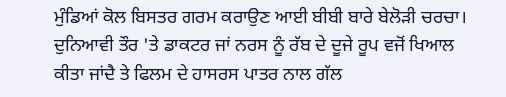ਮੁੰਡਿਆਂ ਕੋਲ ਬਿਸਤਰ ਗਰਮ ਕਰਾਉਣ ਆਈ ਬੀਬੀ ਬਾਰੇ ਬੇਲੋੜੀ ਚਰਚਾ।
ਦੁਨਿਆਵੀ ਤੌਰ 'ਤੇ ਡਾਕਟਰ ਜਾਂ ਨਰਸ ਨੂੰ ਰੱਬ ਦੇ ਦੂਜੇ ਰੂਪ ਵਜੋਂ ਖਿਆਲ ਕੀਤਾ ਜਾਂਦੈ ਤੇ ਫਿਲਮ ਦੇ ਹਾਸਰਸ ਪਾਤਰ ਨਾਲ ਗੱਲ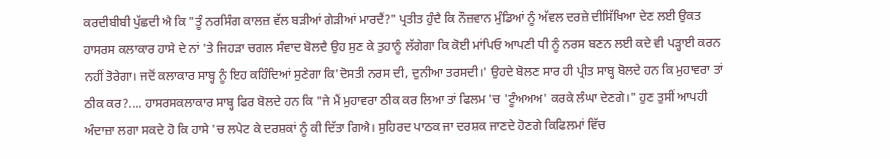ਕਰਦੀਬੀਬੀ ਪੁੱਛਦੀ ਐ ਕਿ "ਤੂੰ ਨਰਸਿੰਗ ਕਾਲਜ਼ ਵੱਲ ਬੜੀਆਂ ਗੇੜੀਆਂ ਮਾਰਦੈਂ?" ਪ੍ਰਤੀਤ ਹੁੰਦੈ ਕਿ ਨੌਜ਼ਵਾਨ ਮੁੰਡਿਆਂ ਨੂੰ ਅੱਵਲ ਦਰਜ਼ੇ ਦੀਸਿੱਖਿਆ ਦੇਣ ਲਈ ਉਕਤ ਹਾਸਰਸ ਕਲਾਕਾਰ ਹਾਸੇ ਦੇ ਨਾਂ 'ਤੇ ਜਿਹੜਾ ਚਗਲ ਸੰਵਾਦ ਬੋਲਦੈ ਉਹ ਸੁਣ ਕੇ ਤੁਹਾਨੂੰ ਲੱਗੇਗਾ ਕਿ ਕੋਈ ਮਾਂਪਿਓ ਆਪਣੀ ਧੀ ਨੂੰ ਨਰਸ ਬਣਨ ਲਈ ਕਦੇ ਵੀ ਪੜ੍ਹਾਈ ਕਰਨ ਨਹੀਂ ਤੋਰੇਗਾ। ਜਦੋਂ ਕਲਾਕਾਰ ਸਾਬ੍ਹ ਨੂੰ ਇਹ ਕਹਿੰਦਿਆਂ ਸੁਣੇਗਾ ਕਿ'ਦੋਸਤੀ ਨਰਸ ਦੀ, ਦੁਨੀਆ ਤਰਸਦੀ।' ਉਹਦੇ ਬੋਲਣ ਸਾਰ ਹੀ ਪ੍ਰੀਤ ਸਾਬ੍ਹ ਬੋਲਦੇ ਹਨ ਕਿ ਮੁਹਾਵਰਾ ਤਾਂ ਠੀਕ ਕਰ?.... ਹਾਸਰਸਕਲਾਕਾਰ ਸਾਬ੍ਹ ਫਿਰ ਬੋਲਦੇ ਹਨ ਕਿ "ਜੇ ਮੈਂ ਮੁਹਾਵਰਾ ਠੀਕ ਕਰ ਲਿਆ ਤਾਂ ਫਿਲਮ 'ਚ 'ਟੂੰਅਅਅ' ਕਰਕੇ ਲੰਘਾ ਦੇਣਗੇ।" ਹੁਣ ਤੁਸੀਂ ਆਪਹੀ ਅੰਦਾਜ਼ਾ ਲਗਾ ਸਕਦੇ ਹੋ ਕਿ ਹਾਸੇ 'ਚ ਲਪੇਟ ਕੇ ਦਰਸ਼ਕਾਂ ਨੂੰ ਕੀ ਦਿੱਤਾ ਗਿਐ। ਸੁਹਿਰਦ ਪਾਠਕ ਜਾ ਦਰਸ਼ਕ ਜਾਣਦੇ ਹੋਣਗੇ ਕਿਫਿਲਮਾਂ ਵਿੱਚ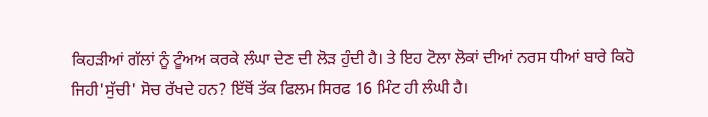ਕਿਹੜੀਆਂ ਗੱਲਾਂ ਨੂੰ ਟੂੰਅਅ ਕਰਕੇ ਲੰਘਾ ਦੇਣ ਦੀ ਲੋੜ ਹੁੰਦੀ ਹੈ। ਤੇ ਇਹ ਟੋਲਾ ਲੋਕਾਂ ਦੀਆਂ ਨਰਸ ਧੀਆਂ ਬਾਰੇ ਕਿਹੋ ਜਿਹੀ'ਸੁੱਚੀ' ਸੋਚ ਰੱਖਦੇ ਹਨ? ਇੱਥੋਂ ਤੱਕ ਫਿਲਮ ਸਿਰਫ 16 ਮਿੰਟ ਹੀ ਲੰਘੀ ਹੈ।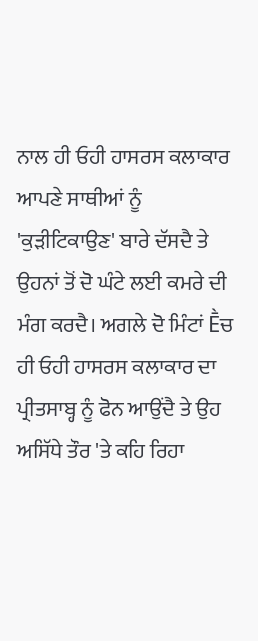ਨਾਲ ਹੀ ਓਹੀ ਹਾਸਰਸ ਕਲਾਕਾਰ ਆਪਣੇ ਸਾਥੀਆਂ ਨੂੰ 'ਕੁੜੀਟਿਕਾਉਣ' ਬਾਰੇ ਦੱਸਦੈ ਤੇ ਉਹਨਾਂ ਤੋਂ ਦੋ ਘੰਟੇ ਲਈ ਕਮਰੇ ਦੀ ਮੰਗ ਕਰਦੈ। ਅਗਲੇ ਦੋ ਮਿੰਟਾਂ Ḕਚ ਹੀ ਓਹੀ ਹਾਸਰਸ ਕਲਾਕਾਰ ਦਾ ਪ੍ਰੀਤਸਾਬ੍ਹ ਨੂੰ ਫੋਨ ਆਉਂਦੈ ਤੇ ਉਹ ਅਸਿੱਧੇ ਤੌਰ 'ਤੇ ਕਹਿ ਰਿਹਾ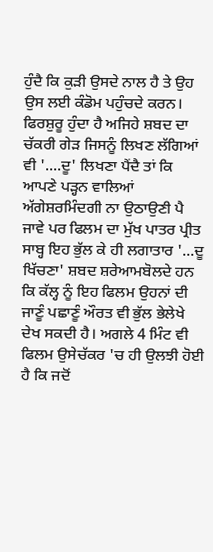ਹੁੰਦੈ ਕਿ ਕੁੜੀ ਉਸਦੇ ਨਾਲ ਹੈ ਤੇ ਉਹ ਉਸ ਲਈ ਕੰਡੋਮ ਪਹੁੰਚਦੇ ਕਰਨ। ਫਿਰਸ਼ੁਰੂ ਹੁੰਦਾ ਹੈ ਅਜਿਹੇ ਸ਼ਬਦ ਦਾ ਚੱਕਰੀ ਗੇੜ ਜਿਸਨੂੰ ਲਿਖਣ ਲੱਗਿਆਂ ਵੀ '....ਦੂ' ਲਿਖਣਾ ਪੈਂਦੈ ਤਾਂ ਕਿ ਆਪਣੇ ਪੜ੍ਹਨ ਵਾਲਿਆਂ ਅੱਗੇਸ਼ਰਮਿੰਦਗੀ ਨਾ ਉਠਾਉਣੀ ਪੈ ਜਾਵੇ ਪਰ ਫਿਲਮ ਦਾ ਮੁੱਖ ਪਾਤਰ ਪ੍ਰੀਤ ਸਾਬ੍ਹ ਇਹ ਭੁੱਲ ਕੇ ਹੀ ਲਗਾਤਾਰ '...ਦੂ ਖਿੱਚਣਾ' ਸ਼ਬਦ ਸ਼ਰੇਆਮਬੋਲਦੇ ਹਨ ਕਿ ਕੱਲ੍ਹ ਨੂੰ ਇਹ ਫਿਲਮ ਉਹਨਾਂ ਦੀ ਜਾਣੂੰ ਪਛਾਣੂੰ ਔਰਤ ਵੀ ਭੁੱਲ ਭੇਲੇਖੇ ਦੇਖ ਸਕਦੀ ਹੈ। ਅਗਲੇ 4 ਮਿੰਟ ਵੀ ਫਿਲਮ ਉਸੇਚੱਕਰ 'ਚ ਹੀ ਉਲਝੀ ਹੋਈ ਹੈ ਕਿ ਜਦੋਂ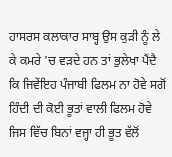ਹਾਸਰਸ ਕਲਾਕਾਰ ਸਾਬ੍ਹ ਉਸ ਕੁੜੀ ਨੂੰ ਲੇ ਕੇ ਕਮਰੇ 'ਚ ਵੜਦੇ ਹਨ ਤਾਂ ਭੁਲੇਖਾ ਪੈਂਦੈ ਕਿ ਜਿਵੇਂਇਹ ਪੰਜਾਬੀ ਫਿਲਮ ਨਾ ਹੋਵੇ ਸਗੋਂ ਹਿੰਦੀ ਦੀ ਕੋਈ ਭੂਤਾਂ ਵਾਲੀ ਫਿਲਮ ਹੋਵੇ ਜਿਸ ਵਿੱਚ ਬਿਨਾਂ ਵਜ੍ਹਾ ਹੀ ਭੂਤ ਵੱਲੋਂ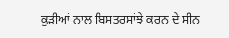ਕੁੜੀਆਂ ਨਾਲ ਬਿਸਤਰਸਾਂਝੇ ਕਰਨ ਦੇ ਸੀਨ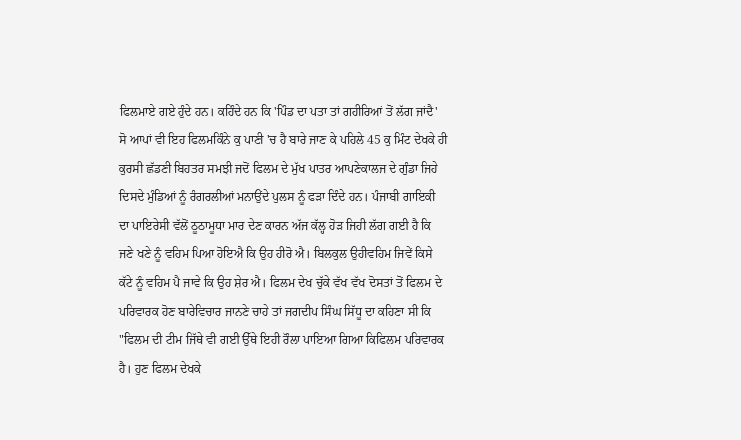ਫਿਲਮਾਏ ਗਏ ਹੁੰਦੇ ਹਨ। ਕਹਿੰਦੇ ਹਨ ਕਿ 'ਪਿੰਡ ਦਾ ਪਤਾ ਤਾਂ ਗਹੀਰਿਆਂ ਤੋਂ ਲੱਗ ਜਾਂਦੈ' ਸੋ ਆਪਾਂ ਵੀ ਇਹ ਫਿਲਮਕਿੰਨੇ ਕੁ ਪਾਣੀ 'ਚ ਹੈ ਬਾਰੇ ਜਾਣ ਕੇ ਪਹਿਲੇ 45 ਕੁ ਮਿੰਟ ਦੇਖਕੇ ਹੀ ਕੁਰਸੀ ਛੱਡਣੀ ਬਿਹਤਰ ਸਮਝੀ ਜਦੋਂ ਫਿਲਮ ਦੇ ਮੁੱਖ ਪਾਤਰ ਆਪਣੇਕਾਲਜ ਦੇ ਗੁੰਡਾ ਜਿਹੇ ਦਿਸਦੇ ਮੁੰਡਿਆਂ ਨੂੰ ਰੰਗਰਲੀਆਂ ਮਨਾਉਂਦੇ ਪੁਲਸ ਨੂੰ ਫੜਾ ਦਿੰਦੇ ਹਨ। ਪੰਜਾਬੀ ਗਾਇਕੀ ਦਾ ਪਾਇਰੇਸੀ ਵੱਲੋਂ ਠੂਠਾਮੂਧਾ ਮਾਰ ਦੇਣ ਕਾਰਨ ਅੱਜ ਕੱਲ੍ਹ ਹੋੜ ਜਿਹੀ ਲੱਗ ਗਈ ਹੈ ਕਿ ਜਣੇ ਖਣੇ ਨੂੰ ਵਹਿਮ ਪਿਆ ਹੋਇਐ ਕਿ ਉਹ ਹੀਰੋ ਐ। ਬਿਲਕੁਲ ਉਹੀਵਹਿਮ ਜਿਵੇਂ ਕਿਸੇ ਕੱਟੇ ਨੂੰ ਵਹਿਮ ਪੈ ਜਾਵੇ ਕਿ ਉਹ ਸ਼ੇਰ ਐ। ਫਿਲਮ ਦੇਖ ਚੁੱਕੇ ਵੱਖ ਵੱਖ ਦੋਸਤਾਂ ਤੋਂ ਫਿਲਮ ਦੇ ਪਰਿਵਾਰਕ ਹੋਣ ਬਾਰੇਵਿਚਾਰ ਜਾਨਣੇ ਚਾਹੇ ਤਾਂ ਜਗਦੀਪ ਸਿੰਘ ਸਿੱਧੂ ਦਾ ਕਹਿਣਾ ਸੀ ਕਿ "ਫਿਲਮ ਦੀ ਟੀਮ ਜਿੱਥੇ ਵੀ ਗਈ ਉੱਥੇ ਇਹੀ ਰੌਲਾ ਪਾਇਆ ਗਿਆ ਕਿਫਿਲਮ ਪਰਿਵਾਰਕ ਹੈ। ਹੁਣ ਫਿਲਮ ਦੇਖਕੇ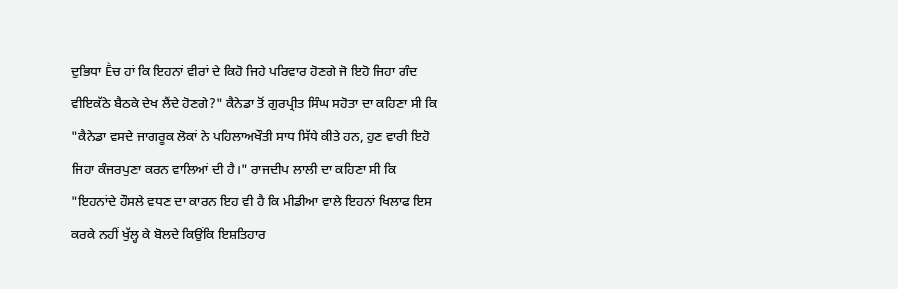ਦੁਭਿਧਾ Ḕਚ ਹਾਂ ਕਿ ਇਹਨਾਂ ਵੀਰਾਂ ਦੇ ਕਿਹੋ ਜਿਹੇ ਪਰਿਵਾਰ ਹੋਣਗੇ ਜੋ ਇਹੋ ਜਿਹਾ ਗੰਦ ਵੀਇਕੱਠੇ ਬੈਠਕੇ ਦੇਖ ਲੈਂਦੇ ਹੋਣਗੇ?" ਕੈਨੇਡਾ ਤੋਂ ਗੁਰਪ੍ਰੀਤ ਸਿੰਘ ਸਹੋਤਾ ਦਾ ਕਹਿਣਾ ਸੀ ਕਿ "ਕੈਨੇਡਾ ਵਸਦੇ ਜਾਗਰੂਕ ਲੋਕਾਂ ਨੇ ਪਹਿਲਾਅਖੌਤੀ ਸਾਧ ਸਿੱਧੇ ਕੀਤੇ ਹਨ, ਹੁਣ ਵਾਰੀ ਇਹੋ ਜਿਹਾ ਕੰਜਰਪੁਣਾ ਕਰਨ ਵਾਲਿਆਂ ਦੀ ਹੈ।" ਰਾਜਦੀਪ ਲਾਲੀ ਦਾ ਕਹਿਣਾ ਸੀ ਕਿ "ਇਹਨਾਂਦੇ ਹੌਸਲੇ ਵਧਣ ਦਾ ਕਾਰਨ ਇਹ ਵੀ ਹੈ ਕਿ ਮੀਡੀਆ ਵਾਲੇ ਇਹਨਾਂ ਖਿਲਾਫ ਇਸ ਕਰਕੇ ਨਹੀਂ ਖੁੱਲ੍ਹ ਕੇ ਬੋਲਦੇ ਕਿਉਂਕਿ ਇਸ਼ਤਿਹਾਰ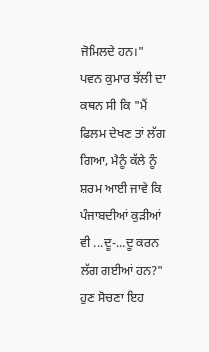ਜੋਮਿਲਦੇ ਹਨ।" ਪਵਨ ਕੁਮਾਰ ਝੱਲੀ ਦਾ ਕਥਨ ਸੀ ਕਿ "ਮੈਂ ਫਿਲਮ ਦੇਖਣ ਤਾਂ ਲੱਗ ਗਿਆ, ਮੈਨੂੰ ਕੱਲੇ ਨੂੰ ਸ਼ਰਮ ਆਈ ਜਾਵੇ ਕਿ ਪੰਜਾਬਦੀਆਂ ਕੁੜੀਆਂ ਵੀ ...ਦੂ-...ਦੂ ਕਰਨ ਲੱਗ ਗਈਆਂ ਹਨ?"
ਹੁਣ ਸੋਚਣਾ ਇਹ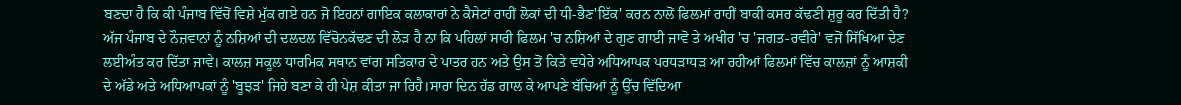ਬਣਦਾ ਹੈ ਕਿ ਕੀ ਪੰਜਾਬ ਵਿੱਚੋਂ ਵਿਸ਼ੇ ਮੁੱਕ ਗਏ ਹਨ ਜੋ ਇਹਨਾਂ ਗਾਇਕ ਕਲਾਕਾਰਾਂ ਨੇ ਕੈਸੇਟਾਂ ਰਾਹੀਂ ਲੋਕਾਂ ਦੀ ਧੀ-ਭੈਣ'ਇੱਕ' ਕਰਨ ਨਾਲੋਂ ਫਿਲਮਾਂ ਰਾਹੀਂ ਬਾਕੀ ਕਸਰ ਕੱਢਣੀ ਸ਼ੁਰੂ ਕਰ ਦਿੱਤੀ ਹੈ? ਅੱਜ ਪੰਜਾਬ ਦੇ ਨੌਜ਼ਵਾਨਾਂ ਨੂੰ ਨਸ਼ਿਆਂ ਦੀ ਦਲਦਲ ਵਿੱਚੋਨਕੱਢਣ ਦੀ ਲੋੜ ਹੈ ਨਾ ਕਿ ਪਹਿਲਾਂ ਸਾਰੀ ਫਿਲਮ 'ਚ ਨਸ਼ਿਆਂ ਦੇ ਗੁਣ ਗਾਈ ਜਾਵੋ ਤੇ ਅਖੀਰ 'ਚ 'ਜਗਤ-ਰਵੀਰੇ' ਵਜੋਂ ਸਿੱਖਿਆ ਦੇਣ ਲਈਅੰਤ ਕਰ ਦਿੱਤਾ ਜਾਵੇ। ਕਾਲਜ਼ ਸਕੂਲ ਧਾਰਮਿਕ ਸਥਾਨ ਵਾਂਗ ਸਤਿਕਾਰ ਦੇ ਪਾਤਰ ਹਨ ਅਤੇ ਉਸ ਤੋਂ ਕਿਤੇ ਵਧੇਰੇ ਅਧਿਆਪਕ ਪਰਧੜਾਧੜ ਆ ਰਹੀਆਂ ਫਿਲਮਾਂ ਵਿੱਚ ਕਾਲਜ਼ਾਂ ਨੂੰ ਆਸ਼ਕੀ ਦੇ ਅੱਡੇ ਅਤੇ ਅਧਿਆਪਕਾਂ ਨੂੰ 'ਬੂਝੜ' ਜਿਹੇ ਬਣਾ ਕੇ ਹੀ ਪੇਸ਼ ਕੀਤਾ ਜਾ ਰਿਹੈ।ਸਾਰਾ ਦਿਨ ਹੱਡ ਗਾਲ ਕੇ ਆਪਣੇ ਬੱਚਿਆਂ ਨੂੰ ਉੱਚ ਵਿੱਦਿਆ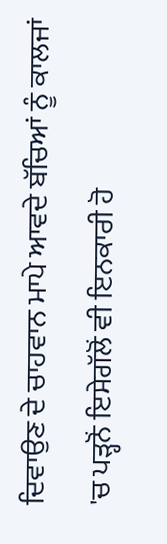ਦਿਵਾਉਣ ਦੇ ਚਾਹਵਾਨ ਮਾਪੇ ਆਵਦੇ ਬੱਚਿਆਂ ਨੂੰ ਕਾਲਜਾਂ 'ਚ ਪੜ੍ਹਨੋਂ ਇਸੇਗੱਲੋਂ ਵੀ ਇਨਕਾਰੀ ਹੋ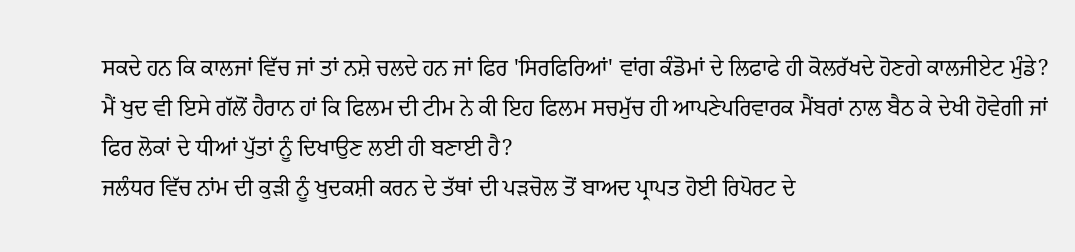ਸਕਦੇ ਹਨ ਕਿ ਕਾਲਜਾਂ ਵਿੱਚ ਜਾਂ ਤਾਂ ਨਸ਼ੇ ਚਲਦੇ ਹਨ ਜਾਂ ਫਿਰ 'ਸਿਰਫਿਰਿਆਂ' ਵਾਂਗ ਕੰਡੋਮਾਂ ਦੇ ਲਿਫਾਫੇ ਹੀ ਕੋਲਰੱਖਦੇ ਹੋਣਗੇ ਕਾਲਜੀਏਟ ਮੁੰਡੇ? ਮੈਂ ਖੁਦ ਵੀ ਇਸੇ ਗੱਲੋਂ ਹੈਰਾਨ ਹਾਂ ਕਿ ਫਿਲਮ ਦੀ ਟੀਮ ਨੇ ਕੀ ਇਹ ਫਿਲਮ ਸਚਮੁੱਚ ਹੀ ਆਪਣੇਪਰਿਵਾਰਕ ਮੈਂਬਰਾਂ ਨਾਲ ਬੈਠ ਕੇ ਦੇਖੀ ਹੋਵੇਗੀ ਜਾਂ ਫਿਰ ਲੋਕਾਂ ਦੇ ਧੀਆਂ ਪੁੱਤਾਂ ਨੂੰ ਦਿਖਾਉਣ ਲਈ ਹੀ ਬਣਾਈ ਹੈ?
ਜਲੰਧਰ ਵਿੱਚ ਨਾਂਮ ਦੀ ਕੁੜੀ ਨੂੰ ਖੁਦਕਸ਼ੀ ਕਰਨ ਦੇ ਤੱਥਾਂ ਦੀ ਪੜਚੋਲ ਤੋਂ ਬਾਅਦ ਪ੍ਰਾਪਤ ਹੋਈ ਰਿਪੋਰਟ ਦੇ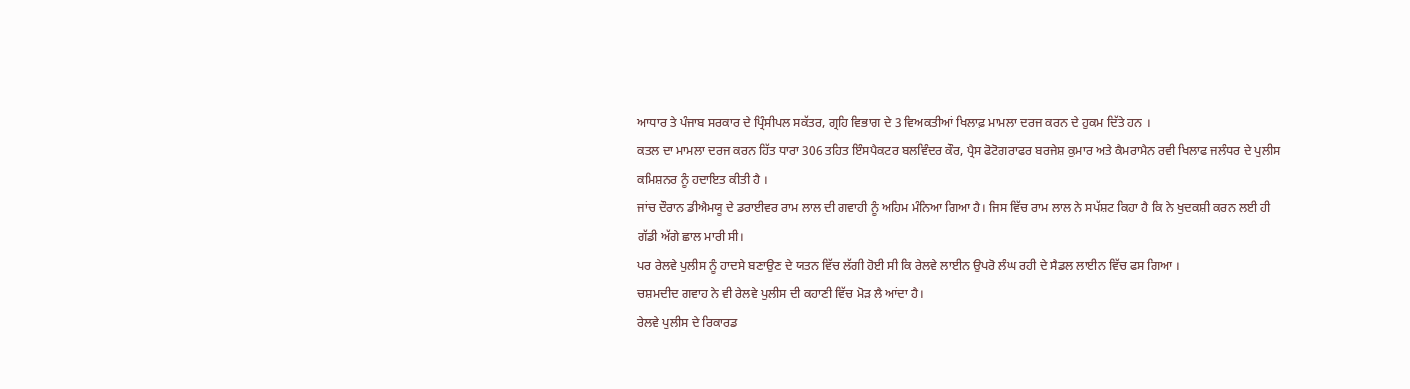ਆਧਾਰ ਤੇ ਪੰਜਾਬ ਸਰਕਾਰ ਦੇ ਪ੍ਰਿੰਸੀਪਲ ਸਕੱਤਰ, ਗ੍ਰਹਿ ਵਿਭਾਗ ਦੇ 3 ਵਿਅਕਤੀਆਂ ਖਿਲਾਫ਼ ਮਾਮਲਾ ਦਰਜ ਕਰਨ ਦੇ ਹੁਕਮ ਦਿੱਤੇ ਹਨ ।
ਕਤਲ ਦਾ ਮਾਮਲਾ ਦਰਜ ਕਰਨ ਹਿੱਤ ਧਾਰਾ 306 ਤਹਿਤ ਇੰਸਪੈਕਟਰ ਬਲਵਿੰਦਰ ਕੌਰ, ਪ੍ਰੈਸ ਫੋਟੋਗਰਾਫਰ ਬਰਜੇਸ਼ ਕੁਮਾਰ ਅਤੇ ਕੈਮਰਾਮੈਨ ਰਵੀ ਖਿਲਾਫ ਜਲੰਧਰ ਦੇ ਪੁਲੀਸ ਕਮਿਸ਼ਨਰ ਨੂੰ ਹਦਾਇਤ ਕੀਤੀ ਹੈ ।
ਜਾਂਚ ਦੌਰਾਨ ਡੀਐਮਯੂ ਦੇ ਡਰਾਈਵਰ ਰਾਮ ਲਾਲ ਦੀ ਗਵਾਹੀ ਨੂੰ ਅਹਿਮ ਮੰਨਿਆ ਗਿਆ ਹੈ। ਜਿਸ ਵਿੱਚ ਰਾਮ ਲਾਲ ਨੇ ਸਪੱਸ਼ਟ ਕਿਹਾ ਹੈ ਕਿ ਨੇ ਖੁਦਕਸ਼ੀ ਕਰਨ ਲਈ ਹੀ ਗੱਡੀ ਅੱਗੇ ਛਾਲ ਮਾਰੀ ਸੀ।
ਪਰ ਰੇਲਵੇ ਪੁਲੀਸ ਨੂੰ ਹਾਦਸੇ ਬਣਾਉਣ ਦੇ ਯਤਨ ਵਿੱਚ ਲੱਗੀ ਹੋਈ ਸੀ ਕਿ ਰੇਲਵੇ ਲਾਈਨ ਉਪਰੋ ਲੰਘ ਰਹੀ ਦੇ ਸੈਡਲ ਲਾਈਨ ਵਿੱਚ ਫਸ ਗਿਆ ।
ਚਸ਼ਮਦੀਦ ਗਵਾਹ ਨੇ ਵੀ ਰੇਲਵੇ ਪੁਲੀਸ ਦੀ ਕਹਾਣੀ ਵਿੱਚ ਮੋੜ ਲੈ ਆਂਦਾ ਹੈ।
ਰੇਲਵੇ ਪੁਲੀਸ ਦੇ ਰਿਕਾਰਡ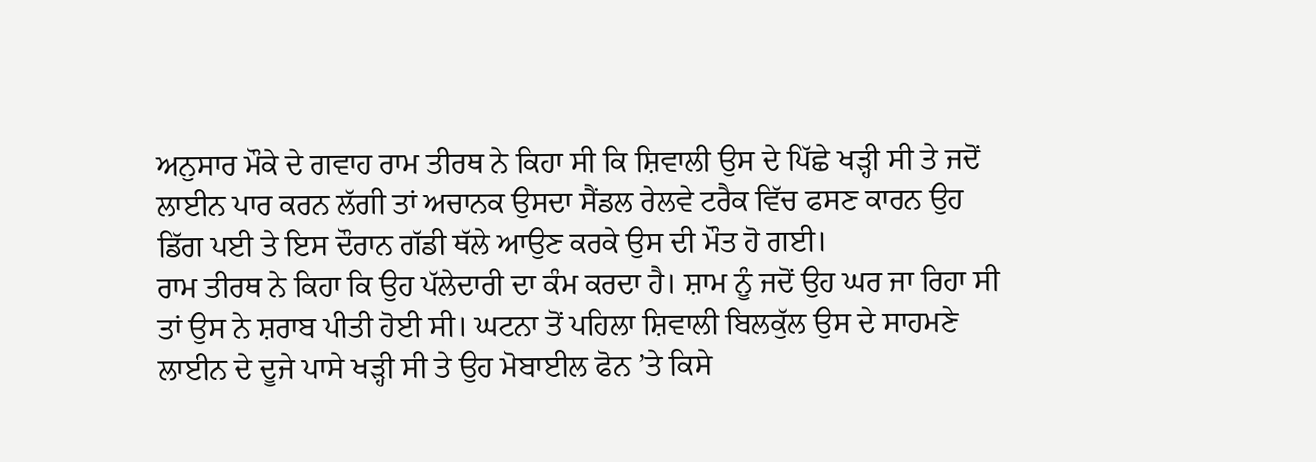ਅਨੁਸਾਰ ਮੌਕੇ ਦੇ ਗਵਾਹ ਰਾਮ ਤੀਰਥ ਨੇ ਕਿਹਾ ਸੀ ਕਿ ਸ਼ਿਵਾਲੀ ਉਸ ਦੇ ਪਿੱਛੇ ਖੜ੍ਹੀ ਸੀ ਤੇ ਜਦੋਂ ਲਾਈਨ ਪਾਰ ਕਰਨ ਲੱਗੀ ਤਾਂ ਅਚਾਨਕ ਉਸਦਾ ਸੈਂਡਲ ਰੇਲਵੇ ਟਰੈਕ ਵਿੱਚ ਫਸਣ ਕਾਰਨ ਉਹ ਡਿੱਗ ਪਈ ਤੇ ਇਸ ਦੌਰਾਨ ਗੱਡੀ ਥੱਲੇ ਆਉਣ ਕਰਕੇ ਉਸ ਦੀ ਮੌਤ ਹੋ ਗਈ।
ਰਾਮ ਤੀਰਥ ਨੇ ਕਿਹਾ ਕਿ ਉਹ ਪੱਲੇਦਾਰੀ ਦਾ ਕੰਮ ਕਰਦਾ ਹੈ। ਸ਼ਾਮ ਨੂੰ ਜਦੋਂ ਉਹ ਘਰ ਜਾ ਰਿਹਾ ਸੀ ਤਾਂ ਉਸ ਨੇ ਸ਼ਰਾਬ ਪੀਤੀ ਹੋਈ ਸੀ। ਘਟਨਾ ਤੋਂ ਪਹਿਲਾ ਸ਼ਿਵਾਲੀ ਬਿਲਕੁੱਲ ਉਸ ਦੇ ਸਾਹਮਣੇ ਲਾਈਨ ਦੇ ਦੂਜੇ ਪਾਸੇ ਖੜ੍ਹੀ ਸੀ ਤੇ ਉਹ ਮੋਬਾਈਲ ਫੋਨ ’ਤੇ ਕਿਸੇ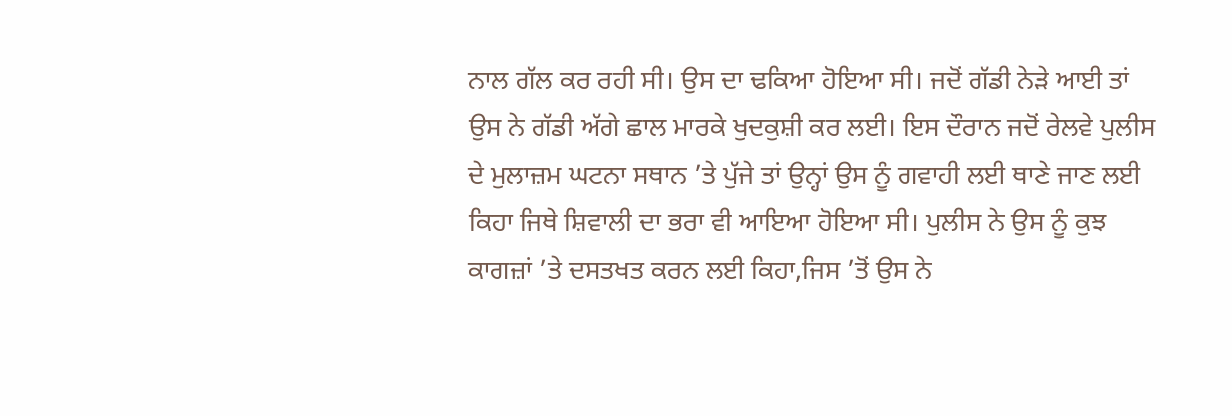ਨਾਲ ਗੱਲ ਕਰ ਰਹੀ ਸੀ। ਉਸ ਦਾ ਢਕਿਆ ਹੋਇਆ ਸੀ। ਜਦੋਂ ਗੱਡੀ ਨੇੜੇ ਆਈ ਤਾਂ ਉਸ ਨੇ ਗੱਡੀ ਅੱਗੇ ਛਾਲ ਮਾਰਕੇ ਖੁਦਕੁਸ਼ੀ ਕਰ ਲਈ। ਇਸ ਦੌਰਾਨ ਜਦੋਂ ਰੇਲਵੇ ਪੁਲੀਸ ਦੇ ਮੁਲਾਜ਼ਮ ਘਟਨਾ ਸਥਾਨ ’ਤੇ ਪੁੱਜੇ ਤਾਂ ਉਨ੍ਹਾਂ ਉਸ ਨੂੰ ਗਵਾਹੀ ਲਈ ਥਾਣੇ ਜਾਣ ਲਈ ਕਿਹਾ ਜਿਥੇ ਸ਼ਿਵਾਲੀ ਦਾ ਭਰਾ ਵੀ ਆਇਆ ਹੋਇਆ ਸੀ। ਪੁਲੀਸ ਨੇ ਉਸ ਨੂੰ ਕੁਝ ਕਾਗਜ਼ਾਂ ’ਤੇ ਦਸਤਖਤ ਕਰਨ ਲਈ ਕਿਹਾ,ਜਿਸ ’ਤੋਂ ਉਸ ਨੇ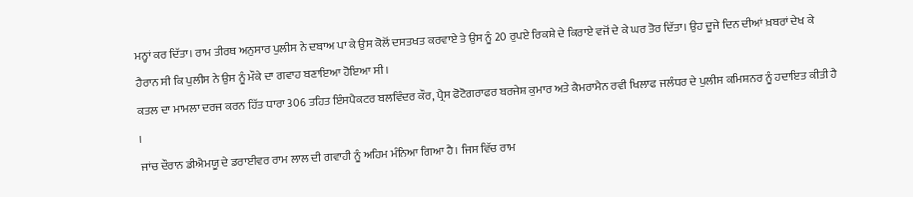ਮਨ੍ਹਾਂ ਕਰ ਦਿੱਤਾ। ਰਾਮ ਤੀਰਥ ਅਨੁਸਾਰ ਪੁਲੀਸ ਨੇ ਦਬਾਅ ਪਾ ਕੇ ਉਸ ਕੋਲੋਂ ਦਸਤਖਤ ਕਰਵਾਏ ਤੇ ਉਸ ਨੂੰ 20 ਰੁਪਏ ਰਿਕਸ਼ੇ ਦੇ ਕਿਰਾਏ ਵਜੋਂ ਦੇ ਕੇ ਘਰ ਤੋਰ ਦਿੱਤਾ। ਉਹ ਦੂਜੇ ਦਿਨ ਦੀਆਂ ਖ਼ਬਰਾਂ ਦੇਖ ਕੇ ਹੈਰਾਨ ਸੀ ਕਿ ਪੁਲੀਸ ਨੇ ਉਸ ਨੂੰ ਮੌਕੇ ਦਾ ਗਵਾਹ ਬਣਾਇਆ ਹੋਇਆ ਸੀ।
ਕਤਲ ਦਾ ਮਾਮਲਾ ਦਰਜ ਕਰਨ ਹਿੱਤ ਧਾਰਾ 306 ਤਹਿਤ ਇੰਸਪੈਕਟਰ ਬਲਵਿੰਦਰ ਕੌਰ, ਪ੍ਰੈਸ ਫੋਟੋਗਰਾਫਰ ਬਰਜੇਸ਼ ਕੁਮਾਰ ਅਤੇ ਕੈਮਰਾਮੈਨ ਰਵੀ ਖਿਲਾਫ ਜਲੰਧਰ ਦੇ ਪੁਲੀਸ ਕਮਿਸ਼ਨਰ ਨੂੰ ਹਦਾਇਤ ਕੀਤੀ ਹੈ ।
ਜਾਂਚ ਦੌਰਾਨ ਡੀਐਮਯੂ ਦੇ ਡਰਾਈਵਰ ਰਾਮ ਲਾਲ ਦੀ ਗਵਾਹੀ ਨੂੰ ਅਹਿਮ ਮੰਨਿਆ ਗਿਆ ਹੈ। ਜਿਸ ਵਿੱਚ ਰਾਮ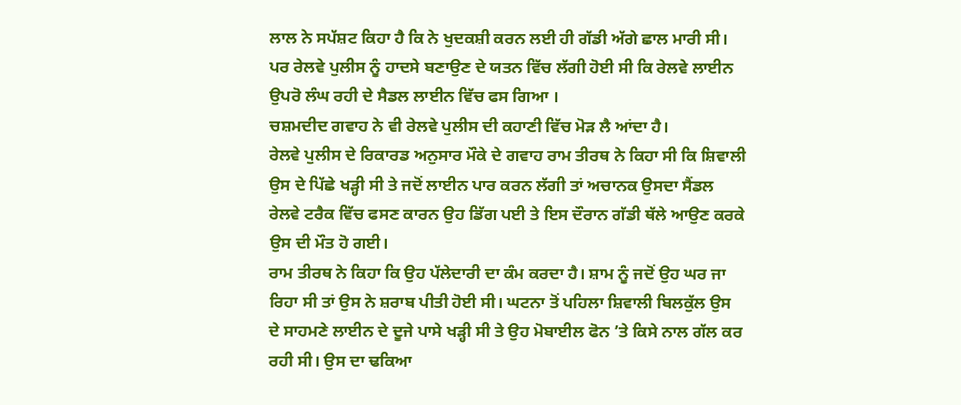ਲਾਲ ਨੇ ਸਪੱਸ਼ਟ ਕਿਹਾ ਹੈ ਕਿ ਨੇ ਖੁਦਕਸ਼ੀ ਕਰਨ ਲਈ ਹੀ ਗੱਡੀ ਅੱਗੇ ਛਾਲ ਮਾਰੀ ਸੀ।
ਪਰ ਰੇਲਵੇ ਪੁਲੀਸ ਨੂੰ ਹਾਦਸੇ ਬਣਾਉਣ ਦੇ ਯਤਨ ਵਿੱਚ ਲੱਗੀ ਹੋਈ ਸੀ ਕਿ ਰੇਲਵੇ ਲਾਈਨ ਉਪਰੋ ਲੰਘ ਰਹੀ ਦੇ ਸੈਡਲ ਲਾਈਨ ਵਿੱਚ ਫਸ ਗਿਆ ।
ਚਸ਼ਮਦੀਦ ਗਵਾਹ ਨੇ ਵੀ ਰੇਲਵੇ ਪੁਲੀਸ ਦੀ ਕਹਾਣੀ ਵਿੱਚ ਮੋੜ ਲੈ ਆਂਦਾ ਹੈ।
ਰੇਲਵੇ ਪੁਲੀਸ ਦੇ ਰਿਕਾਰਡ ਅਨੁਸਾਰ ਮੌਕੇ ਦੇ ਗਵਾਹ ਰਾਮ ਤੀਰਥ ਨੇ ਕਿਹਾ ਸੀ ਕਿ ਸ਼ਿਵਾਲੀ ਉਸ ਦੇ ਪਿੱਛੇ ਖੜ੍ਹੀ ਸੀ ਤੇ ਜਦੋਂ ਲਾਈਨ ਪਾਰ ਕਰਨ ਲੱਗੀ ਤਾਂ ਅਚਾਨਕ ਉਸਦਾ ਸੈਂਡਲ ਰੇਲਵੇ ਟਰੈਕ ਵਿੱਚ ਫਸਣ ਕਾਰਨ ਉਹ ਡਿੱਗ ਪਈ ਤੇ ਇਸ ਦੌਰਾਨ ਗੱਡੀ ਥੱਲੇ ਆਉਣ ਕਰਕੇ ਉਸ ਦੀ ਮੌਤ ਹੋ ਗਈ।
ਰਾਮ ਤੀਰਥ ਨੇ ਕਿਹਾ ਕਿ ਉਹ ਪੱਲੇਦਾਰੀ ਦਾ ਕੰਮ ਕਰਦਾ ਹੈ। ਸ਼ਾਮ ਨੂੰ ਜਦੋਂ ਉਹ ਘਰ ਜਾ ਰਿਹਾ ਸੀ ਤਾਂ ਉਸ ਨੇ ਸ਼ਰਾਬ ਪੀਤੀ ਹੋਈ ਸੀ। ਘਟਨਾ ਤੋਂ ਪਹਿਲਾ ਸ਼ਿਵਾਲੀ ਬਿਲਕੁੱਲ ਉਸ ਦੇ ਸਾਹਮਣੇ ਲਾਈਨ ਦੇ ਦੂਜੇ ਪਾਸੇ ਖੜ੍ਹੀ ਸੀ ਤੇ ਉਹ ਮੋਬਾਈਲ ਫੋਨ ’ਤੇ ਕਿਸੇ ਨਾਲ ਗੱਲ ਕਰ ਰਹੀ ਸੀ। ਉਸ ਦਾ ਢਕਿਆ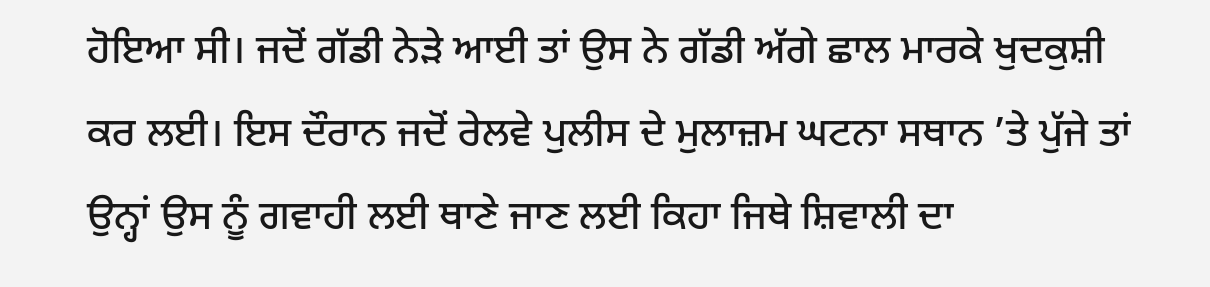ਹੋਇਆ ਸੀ। ਜਦੋਂ ਗੱਡੀ ਨੇੜੇ ਆਈ ਤਾਂ ਉਸ ਨੇ ਗੱਡੀ ਅੱਗੇ ਛਾਲ ਮਾਰਕੇ ਖੁਦਕੁਸ਼ੀ ਕਰ ਲਈ। ਇਸ ਦੌਰਾਨ ਜਦੋਂ ਰੇਲਵੇ ਪੁਲੀਸ ਦੇ ਮੁਲਾਜ਼ਮ ਘਟਨਾ ਸਥਾਨ ’ਤੇ ਪੁੱਜੇ ਤਾਂ ਉਨ੍ਹਾਂ ਉਸ ਨੂੰ ਗਵਾਹੀ ਲਈ ਥਾਣੇ ਜਾਣ ਲਈ ਕਿਹਾ ਜਿਥੇ ਸ਼ਿਵਾਲੀ ਦਾ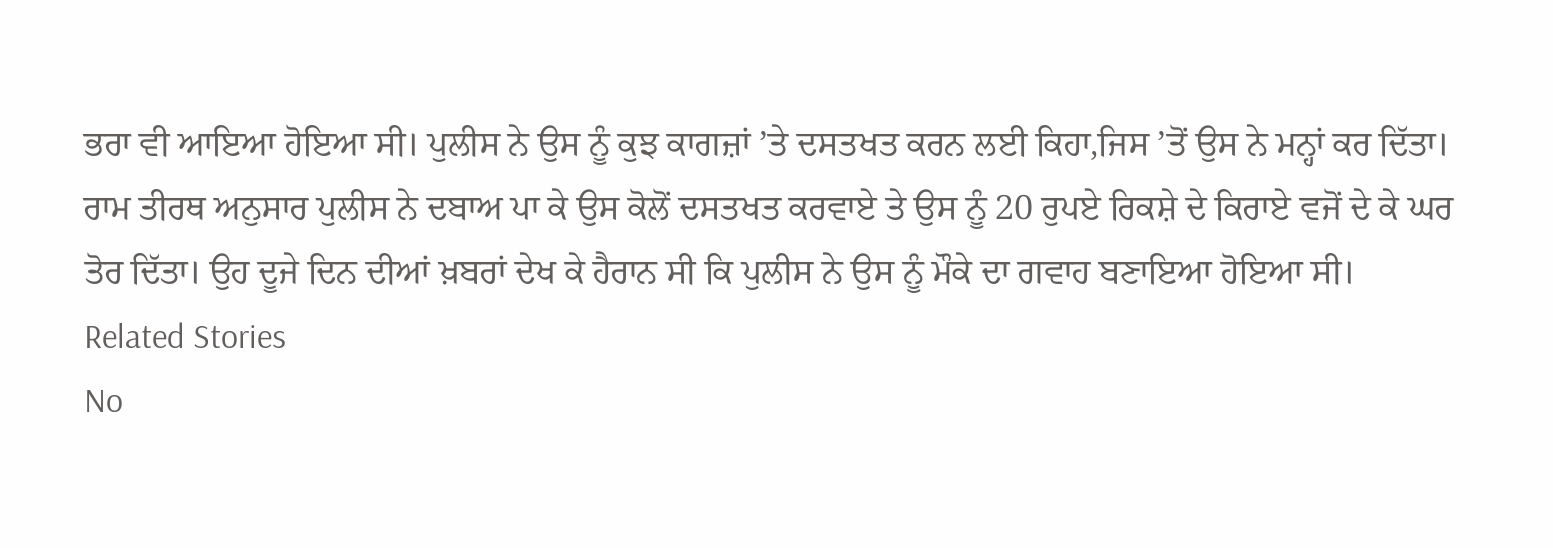ਭਰਾ ਵੀ ਆਇਆ ਹੋਇਆ ਸੀ। ਪੁਲੀਸ ਨੇ ਉਸ ਨੂੰ ਕੁਝ ਕਾਗਜ਼ਾਂ ’ਤੇ ਦਸਤਖਤ ਕਰਨ ਲਈ ਕਿਹਾ,ਜਿਸ ’ਤੋਂ ਉਸ ਨੇ ਮਨ੍ਹਾਂ ਕਰ ਦਿੱਤਾ। ਰਾਮ ਤੀਰਥ ਅਨੁਸਾਰ ਪੁਲੀਸ ਨੇ ਦਬਾਅ ਪਾ ਕੇ ਉਸ ਕੋਲੋਂ ਦਸਤਖਤ ਕਰਵਾਏ ਤੇ ਉਸ ਨੂੰ 20 ਰੁਪਏ ਰਿਕਸ਼ੇ ਦੇ ਕਿਰਾਏ ਵਜੋਂ ਦੇ ਕੇ ਘਰ ਤੋਰ ਦਿੱਤਾ। ਉਹ ਦੂਜੇ ਦਿਨ ਦੀਆਂ ਖ਼ਬਰਾਂ ਦੇਖ ਕੇ ਹੈਰਾਨ ਸੀ ਕਿ ਪੁਲੀਸ ਨੇ ਉਸ ਨੂੰ ਮੌਕੇ ਦਾ ਗਵਾਹ ਬਣਾਇਆ ਹੋਇਆ ਸੀ।
Related Stories
No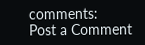comments:
Post a Comment